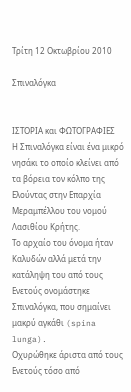Τρίτη 12 Οκτωβρίου 2010

Σπιναλόγκα


ΙΣΤΟΡΙΑ και ΦΩΤΟΓΡΑΦΙΕΣ
Η Σπιναλόγκα είναι ένα μικρό νησάκι το οποίο κλείνει από τα βόρεια τον κόλπο της Ελούντας στην Επαρχία Μεραμπέλλου του νομού Λασιθίου Κρήτης.
Το αρχαίο του όνομα ήταν Καλυδών αλλά μετά την
κατάληψη του από τους Ενετούς ονομάστηκε Σπιναλόγκα, που σημαίνει μακρύ αγκάθι (spina lunga).
Οχυρώθηκε άριστα από τους Ενετούς τόσο από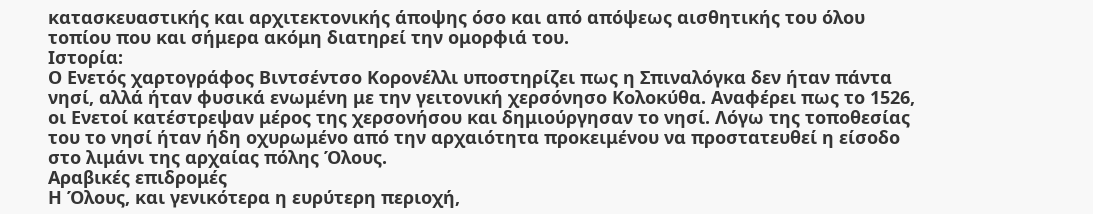κατασκευαστικής και αρχιτεκτονικής άποψης όσο και από απόψεως αισθητικής του όλου τοπίου που και σήμερα ακόμη διατηρεί την ομορφιά του.
Ιστορία:
Ο Ενετός χαρτογράφος Βιντσέντσο Κορονέλλι υποστηρίζει πως η Σπιναλόγκα δεν ήταν πάντα νησί, αλλά ήταν φυσικά ενωμένη με την γειτονική χερσόνησο Κολοκύθα. Αναφέρει πως το 1526, οι Ενετοί κατέστρεψαν μέρος της χερσονήσου και δημιούργησαν το νησί. Λόγω της τοποθεσίας του το νησί ήταν ήδη οχυρωμένο από την αρχαιότητα προκειμένου να προστατευθεί η είσοδο στο λιμάνι της αρχαίας πόλης Όλους.
Αραβικές επιδρομές
Η Όλους, και γενικότερα η ευρύτερη περιοχή,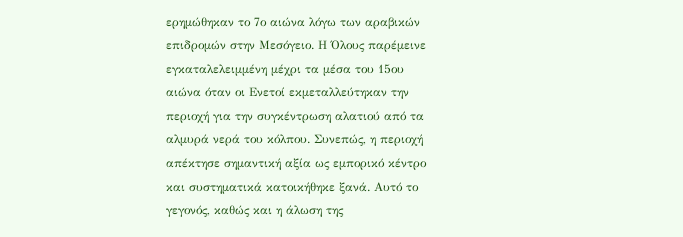ερημώθηκαν το 7ο αιώνα λόγω των αραβικών επιδρομών στην Μεσόγειο. Η Όλους παρέμεινε εγκαταλελειμμένη μέχρι τα μέσα του 15ου αιώνα όταν οι Ενετοί εκμεταλλεύτηκαν την περιοχή για την συγκέντρωση αλατιού από τα αλμυρά νερά του κόλπου. Συνεπώς, η περιοχή απέκτησε σημαντική αξία ως εμπορικό κέντρο και συστηματικά κατοικήθηκε ξανά. Αυτό το γεγονός, καθώς και η άλωση της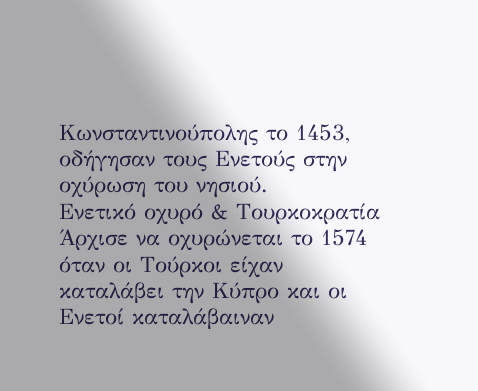Κωνσταντινούπολης το 1453, οδήγησαν τους Ενετούς στην οχύρωση του νησιού.
Ενετικό οχυρό & Τουρκοκρατία
Άρχισε να οχυρώνεται το 1574 όταν οι Τούρκοι είχαν καταλάβει την Κύπρο και οι Ενετοί καταλάβαιναν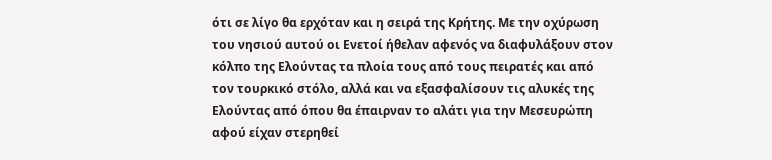ότι σε λίγο θα ερχόταν και η σειρά της Κρήτης. Με την οχύρωση του νησιού αυτού οι Ενετοί ήθελαν αφενός να διαφυλάξουν στον κόλπο της Ελούντας τα πλοία τους από τους πειρατές και από τον τουρκικό στόλο, αλλά και να εξασφαλίσουν τις αλυκές της Ελούντας από όπου θα έπαιρναν το αλάτι για την Μεσευρώπη αφού είχαν στερηθεί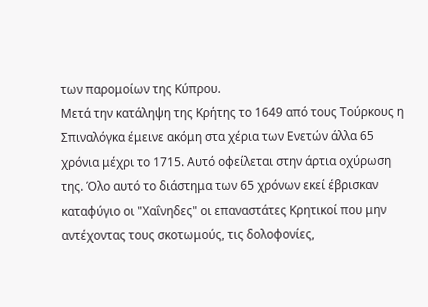των παρομοίων της Κύπρου.
Μετά την κατάληψη της Κρήτης το 1649 από τους Τούρκους η Σπιναλόγκα έμεινε ακόμη στα χέρια των Ενετών άλλα 65 χρόνια μέχρι το 1715. Αυτό οφείλεται στην άρτια οχύρωση της. Όλο αυτό το διάστημα των 65 χρόνων εκεί έβρισκαν καταφύγιο οι "Χαΐνηδες" οι επαναστάτες Κρητικοί που μην αντέχοντας τους σκοτωμούς, τις δολοφονίες,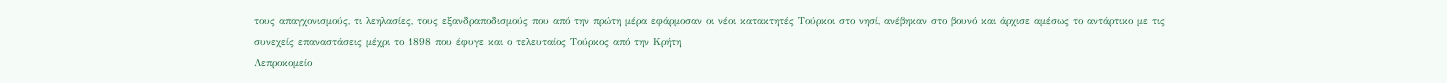τους απαγχονισμούς, τι λεηλασίες, τους εξανδραποδισμούς που από την πρώτη μέρα εφάρμοσαν οι νέοι κατακτητές Τούρκοι στο νησί, ανέβηκαν στο βουνό και άρχισε αμέσως το αντάρτικο με τις συνεχείς επαναστάσεις μέχρι το 1898 που έφυγε και ο τελευταίος Τούρκος από την Κρήτη
Λεπροκομείο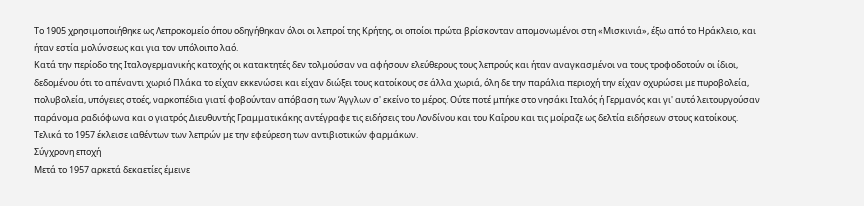Το 1905 χρησιμοποιήθηκε ως Λεπροκομείο όπου οδηγήθηκαν όλοι οι λεπροί της Κρήτης, οι οποίοι πρώτα βρίσκονταν απομονωμένοι στη «Μισκινιά», έξω από το Ηράκλειο, και ήταν εστία μολύνσεως και για τον υπόλοιπο λαό.
Κατά την περίοδο της Ιταλογερμανικής κατοχής οι κατακτητές δεν τολμούσαν να αφήσουν ελεύθερους τους λεπρούς και ήταν αναγκασμένοι να τους τροφοδοτούν οι ίδιοι, δεδομένου ότι το απέναντι χωριό Πλάκα το είχαν εκκενώσει και είχαν διώξει τους κατοίκους σε άλλα χωριά, όλη δε την παράλια περιοχή την είχαν οχυρώσει με πυροβολεία, πολυβολεία, υπόγειες στοές, ναρκοπέδια γιατί φοβούνταν απόβαση των Άγγλων σ' εκείνο το μέρος. Ούτε ποτέ μπήκε στο νησάκι Ιταλός ή Γερμανός και γι' αυτό λειτουργούσαν παράνομα ραδιόφωνα και ο γιατρός Διευθυντής Γραμματικάκης αντέγραφε τις ειδήσεις του Λονδίνου και του Καΐρου και τις μοίραζε ως δελτία ειδήσεων στους κατοίκους.
Τελικά το 1957 έκλεισε ιαθέντων των λεπρών με την εφεύρεση των αντιβιοτικών φαρμάκων.
Σύγχρονη εποχή
Μετά το 1957 αρκετά δεκαετίες έμεινε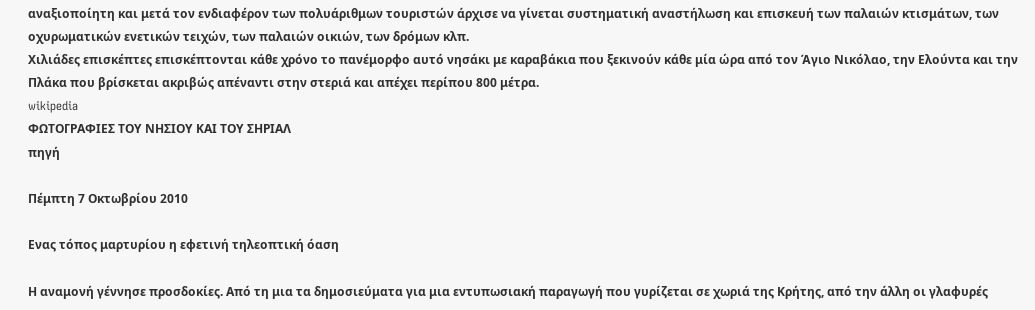αναξιοποίητη και μετά τον ενδιαφέρον των πολυάριθμων τουριστών άρχισε να γίνεται συστηματική αναστήλωση και επισκευή των παλαιών κτισμάτων, των οχυρωματικών ενετικών τειχών, των παλαιών οικιών, των δρόμων κλπ.
Χιλιάδες επισκέπτες επισκέπτονται κάθε χρόνο το πανέμορφο αυτό νησάκι με καραβάκια που ξεκινούν κάθε μία ώρα από τον Άγιο Νικόλαο, την Ελούντα και την Πλάκα που βρίσκεται ακριβώς απέναντι στην στεριά και απέχει περίπου 800 μέτρα.
wikipedia
ΦΩΤΟΓΡΑΦΙΕΣ ΤΟΥ ΝΗΣΙΟΥ ΚΑΙ ΤΟΥ ΣΗΡΙΑΛ
πηγή

Πέμπτη 7 Οκτωβρίου 2010

Ενας τόπος μαρτυρίου η εφετινή τηλεοπτική όαση

Η αναμονή γέννησε προσδοκίες. Από τη μια τα δημοσιεύματα για μια εντυπωσιακή παραγωγή που γυρίζεται σε χωριά της Κρήτης, από την άλλη οι γλαφυρές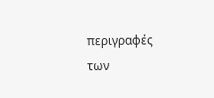περιγραφές των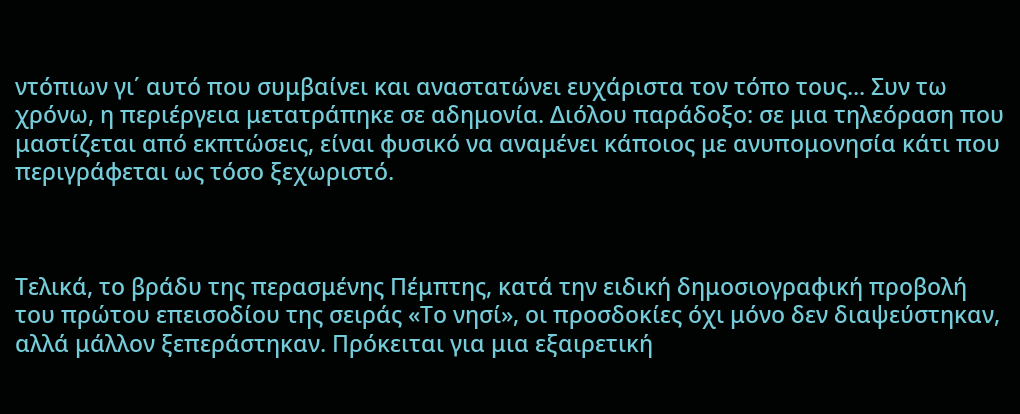ντόπιων γι΄ αυτό που συμβαίνει και αναστατώνει ευχάριστα τον τόπο τους... Συν τω χρόνω, η περιέργεια μετατράπηκε σε αδημονία. Διόλου παράδοξο: σε μια τηλεόραση που μαστίζεται από εκπτώσεις, είναι φυσικό να αναμένει κάποιος με ανυπομονησία κάτι που περιγράφεται ως τόσο ξεχωριστό.



Τελικά, το βράδυ της περασμένης Πέμπτης, κατά την ειδική δημοσιογραφική προβολή του πρώτου επεισοδίου της σειράς «Το νησί», οι προσδοκίες όχι μόνο δεν διαψεύστηκαν, αλλά μάλλον ξεπεράστηκαν. Πρόκειται για μια εξαιρετική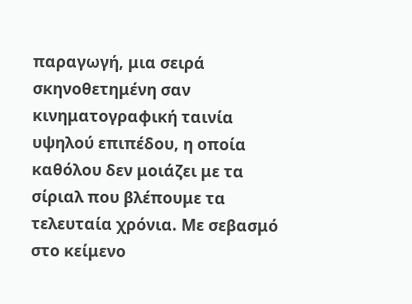παραγωγή, μια σειρά σκηνοθετημένη σαν κινηματογραφική ταινία υψηλού επιπέδου, η οποία καθόλου δεν μοιάζει με τα σίριαλ που βλέπουμε τα τελευταία χρόνια. Με σεβασμό στο κείμενο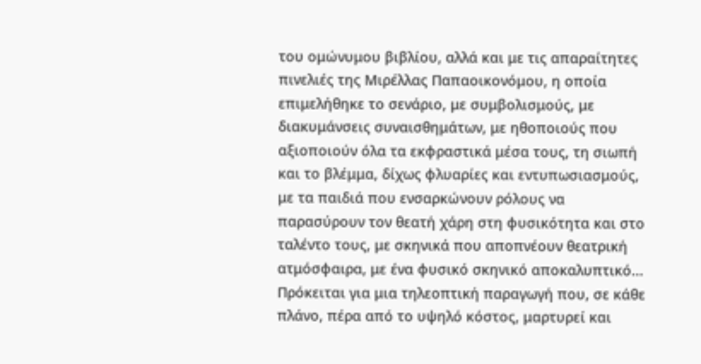του ομώνυμου βιβλίου, αλλά και με τις απαραίτητες πινελιές της Μιρέλλας Παπαοικονόμου, η οποία επιμελήθηκε το σενάριο, με συμβολισμούς, με διακυμάνσεις συναισθημάτων, με ηθοποιούς που αξιοποιούν όλα τα εκφραστικά μέσα τους, τη σιωπή και το βλέμμα, δίχως φλυαρίες και εντυπωσιασμούς, με τα παιδιά που ενσαρκώνουν ρόλους να παρασύρουν τον θεατή χάρη στη φυσικότητα και στο ταλέντο τους, με σκηνικά που αποπνέουν θεατρική ατμόσφαιρα, με ένα φυσικό σκηνικό αποκαλυπτικό... Πρόκειται για μια τηλεοπτική παραγωγή που, σε κάθε πλάνο, πέρα από το υψηλό κόστος, μαρτυρεί και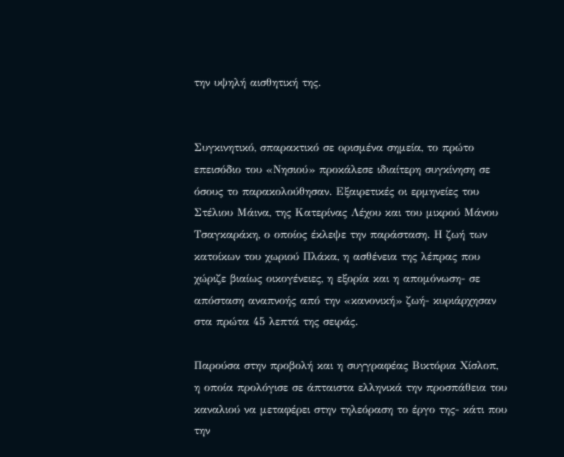την υψηλή αισθητική της.


Συγκινητικό, σπαρακτικό σε ορισμένα σημεία, το πρώτο επεισόδιο του «Νησιού» προκάλεσε ιδιαίτερη συγκίνηση σε όσους το παρακολούθησαν. Εξαιρετικές οι ερμηνείες του Στέλιου Μάινα, της Κατερίνας Λέχου και του μικρού Μάνου Τσαγκαράκη, ο οποίος έκλεψε την παράσταση. Η ζωή των κατοίκων του χωριού Πλάκα, η ασθένεια της λέπρας που χώριζε βιαίως οικογένειες, η εξορία και η απομόνωση- σε απόσταση αναπνοής από την «κανονική» ζωή- κυριάρχησαν στα πρώτα 45 λεπτά της σειράς.

Παρούσα στην προβολή και η συγγραφέας Βικτόρια Χίσλοπ, η οποία προλόγισε σε άπταιστα ελληνικά την προσπάθεια του καναλιού να μεταφέρει στην τηλεόραση το έργο της- κάτι που την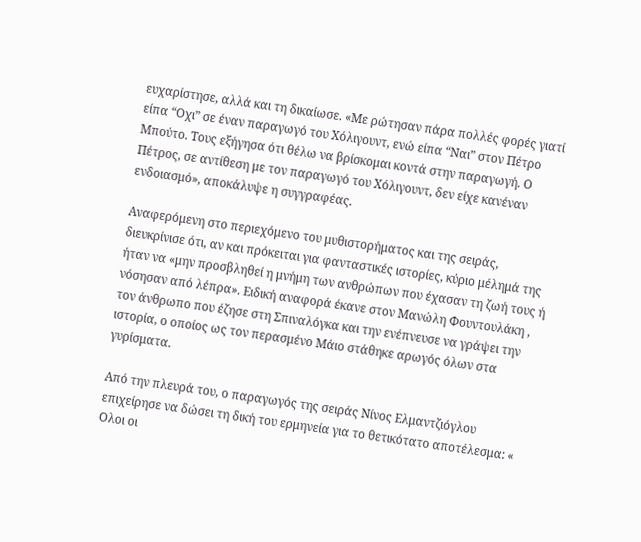ευχαρίστησε, αλλά και τη δικαίωσε. «Με ρώτησαν πάρα πολλές φορές γιατί είπα “Οχι” σε έναν παραγωγό του Χόλιγουντ, ενώ είπα “Ναι” στον Πέτρο Μπούτο. Τους εξήγησα ότι θέλω να βρίσκομαι κοντά στην παραγωγή. Ο Πέτρος, σε αντίθεση με τον παραγωγό του Χόλιγουντ, δεν είχε κανέναν ενδοιασμό», αποκάλυψε η συγγραφέας.

Αναφερόμενη στο περιεχόμενο του μυθιστορήματος και της σειράς, διευκρίνισε ότι, αν και πρόκειται για φανταστικές ιστορίες, κύριο μέλημά της ήταν να «μην προσβληθεί η μνήμη των ανθρώπων που έχασαν τη ζωή τους ή νόσησαν από λέπρα». Ειδική αναφορά έκανε στον Μανώλη Φουντουλάκη , τον άνθρωπο που έζησε στη Σπιναλόγκα και την ενέπνευσε να γράψει την ιστορία, ο οποίος ως τον περασμένο Μάιο στάθηκε αρωγός όλων στα γυρίσματα.

Από την πλευρά του, ο παραγωγός της σειράς Νίνος Ελμαντζιόγλου επιχείρησε να δώσει τη δική του ερμηνεία για το θετικότατο αποτέλεσμα: « Ολοι οι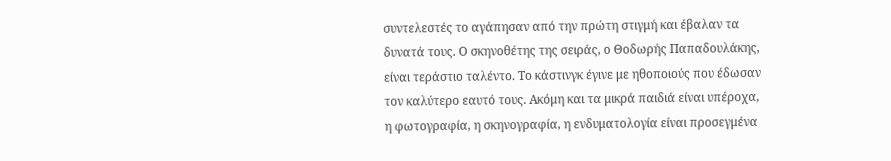συντελεστές το αγάπησαν από την πρώτη στιγμή και έβαλαν τα δυνατά τους. Ο σκηνοθέτης της σειράς, ο Θοδωρής Παπαδουλάκης, είναι τεράστιο ταλέντο. Το κάστινγκ έγινε με ηθοποιούς που έδωσαν τον καλύτερο εαυτό τους. Ακόμη και τα μικρά παιδιά είναι υπέροχα, η φωτογραφία, η σκηνογραφία, η ενδυματολογία είναι προσεγμένα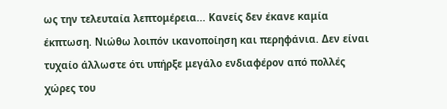ως την τελευταία λεπτομέρεια... Κανείς δεν έκανε καμία έκπτωση. Νιώθω λοιπόν ικανοποίηση και περηφάνια. Δεν είναι τυχαίο άλλωστε ότι υπήρξε μεγάλο ενδιαφέρον από πολλές χώρες του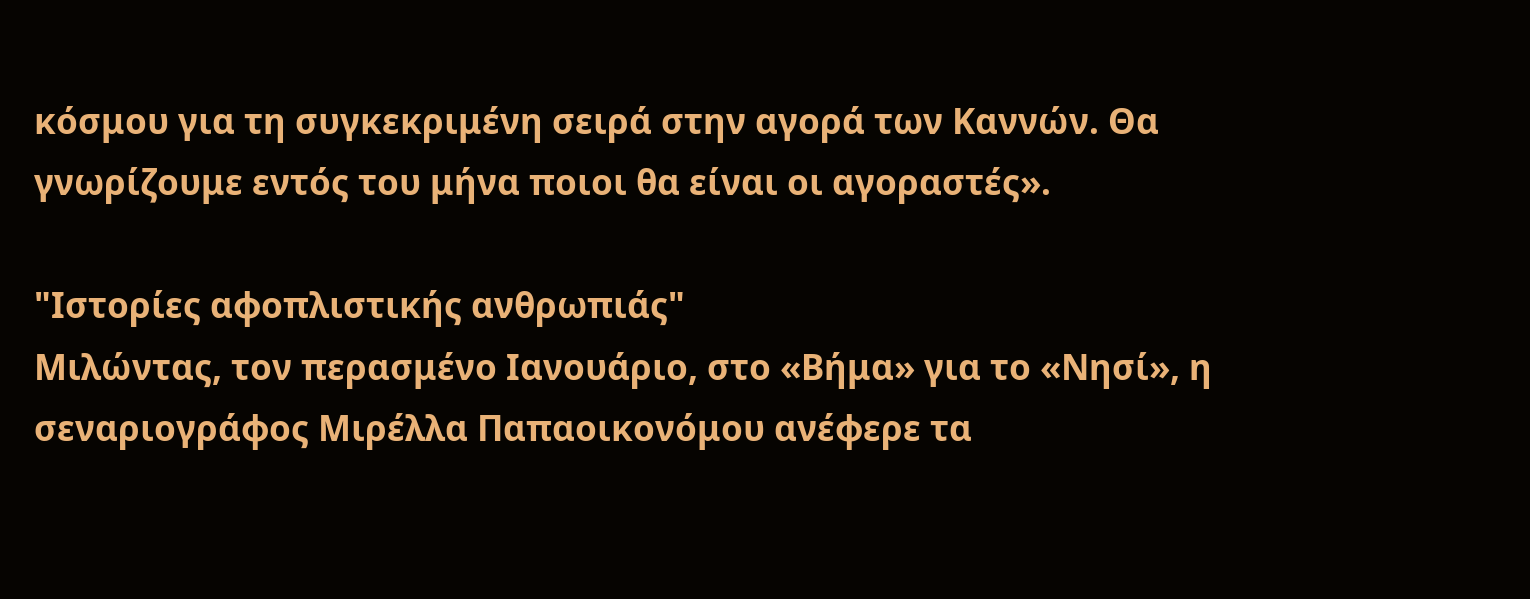κόσμου για τη συγκεκριμένη σειρά στην αγορά των Καννών. Θα γνωρίζουμε εντός του μήνα ποιοι θα είναι οι αγοραστές».

"Ιστορίες αφοπλιστικής ανθρωπιάς"
Μιλώντας, τον περασμένο Ιανουάριο, στο «Βήμα» για το «Νησί», η σεναριογράφος Μιρέλλα Παπαοικονόμου ανέφερε τα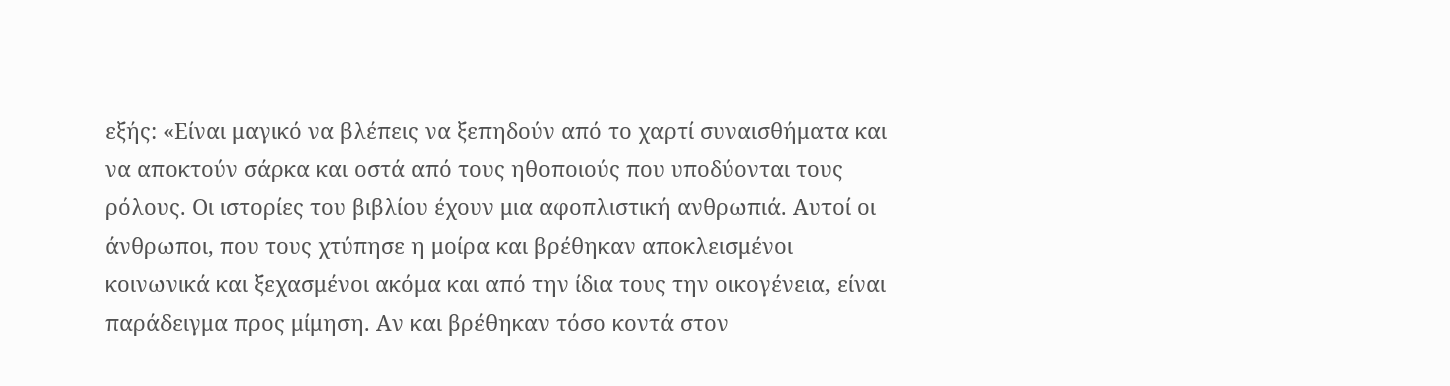εξής: «Είναι μαγικό να βλέπεις να ξεπηδούν από το χαρτί συναισθήματα και να αποκτούν σάρκα και οστά από τους ηθοποιούς που υποδύονται τους ρόλους. Οι ιστορίες του βιβλίου έχουν μια αφοπλιστική ανθρωπιά. Αυτοί οι άνθρωποι, που τους χτύπησε η μοίρα και βρέθηκαν αποκλεισμένοι κοινωνικά και ξεχασμένοι ακόμα και από την ίδια τους την οικογένεια, είναι παράδειγμα προς μίμηση. Αν και βρέθηκαν τόσο κοντά στον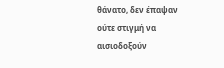θάνατο, δεν έπαψαν ούτε στιγμή να αισιοδοξούν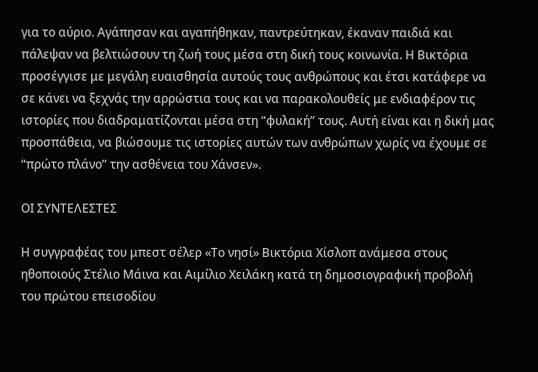για το αύριο. Αγάπησαν και αγαπήθηκαν, παντρεύτηκαν, έκαναν παιδιά και πάλεψαν να βελτιώσουν τη ζωή τους μέσα στη δική τους κοινωνία. Η Βικτόρια προσέγγισε με μεγάλη ευαισθησία αυτούς τους ανθρώπους και έτσι κατάφερε να σε κάνει να ξεχνάς την αρρώστια τους και να παρακολουθείς με ενδιαφέρον τις ιστορίες που διαδραματίζονται μέσα στη “φυλακή” τους. Αυτή είναι και η δική μας προσπάθεια, να βιώσουμε τις ιστορίες αυτών των ανθρώπων χωρίς να έχουμε σε “πρώτο πλάνο” την ασθένεια του Χάνσεν».

ΟΙ ΣΥΝΤΕΛΕΣΤΕΣ

Η συγγραφέας του μπεστ σέλερ «Το νησί» Βικτόρια Χίσλοπ ανάμεσα στους ηθοποιούς Στέλιο Μάινα και Αιμίλιο Χειλάκη κατά τη δημοσιογραφική προβολή του πρώτου επεισοδίου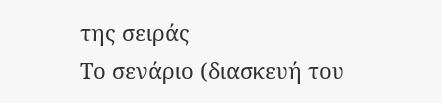της σειράς
Το σενάριο (διασκευή του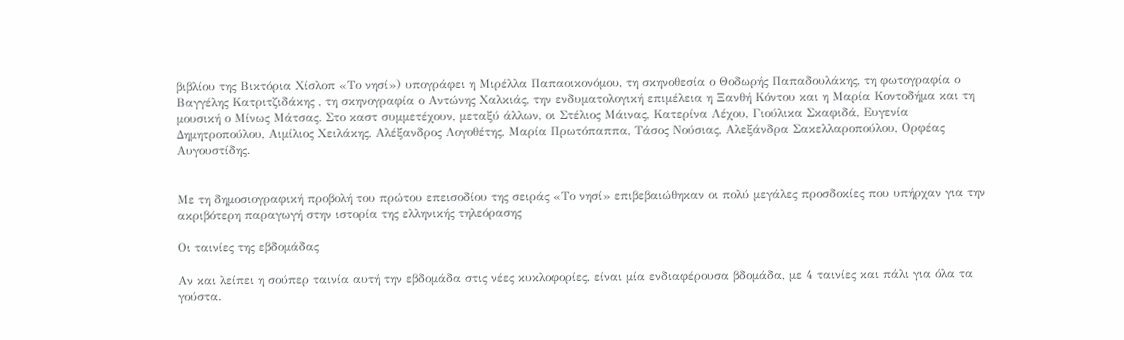βιβλίου της Βικτόρια Χίσλοπ «Το νησί») υπογράφει η Μιρέλλα Παπαοικονόμου, τη σκηνοθεσία ο Θοδωρής Παπαδουλάκης, τη φωτογραφία ο Βαγγέλης Κατριτζιδάκης , τη σκηνογραφία ο Αντώνης Χαλκιάς, την ενδυματολογική επιμέλεια η Ξανθή Κόντου και η Μαρία Κοντοδήμα και τη μουσική ο Μίνως Μάτσας. Στο καστ συμμετέχουν, μεταξύ άλλων, οι Στέλιος Μάινας, Κατερίνα Λέχου, Γιούλικα Σκαφιδά, Ευγενία Δημητροπούλου, Αιμίλιος Χειλάκης, Αλέξανδρος Λογοθέτης, Μαρία Πρωτόπαππα, Τάσος Νούσιας, Αλεξάνδρα Σακελλαροπούλου, Ορφέας Αυγουστίδης.


Με τη δημοσιογραφική προβολή του πρώτου επεισοδίου της σειράς «Το νησί» επιβεβαιώθηκαν οι πολύ μεγάλες προσδοκίες που υπήρχαν για την ακριβότερη παραγωγή στην ιστορία της ελληνικής τηλεόρασης

Οι ταινίες της εβδομάδας

Αν και λείπει η σούπερ ταινία αυτή την εβδομάδα στις νέες κυκλοφορίες, είναι μία ενδιαφέρουσα βδομάδα, με 4 ταινίες και πάλι για όλα τα γούστα.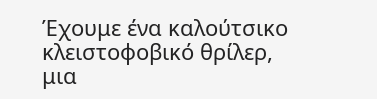Έχουμε ένα καλούτσικο κλειστοφοβικό θρίλερ, μια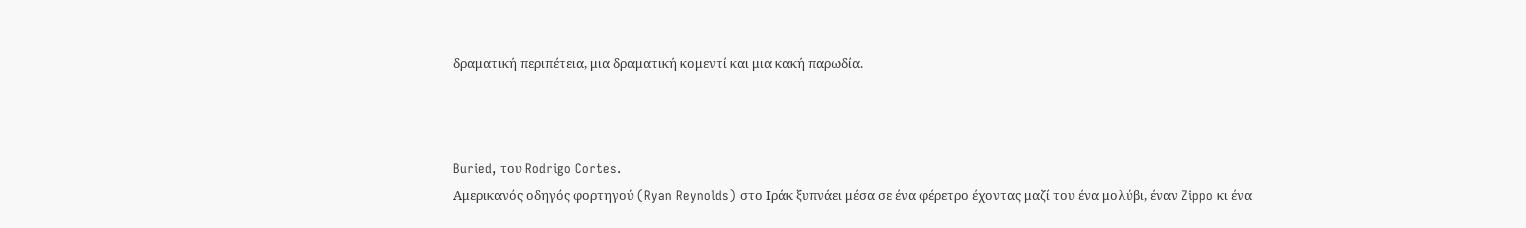δραματική περιπέτεια, μια δραματική κομεντί και μια κακή παρωδία.



Buried, του Rodrigo Cortes.
Αμερικανός οδηγός φορτηγού (Ryan Reynolds) στο Ιράκ ξυπνάει μέσα σε ένα φέρετρο έχοντας μαζί του ένα μολύβι, έναν Zippo κι ένα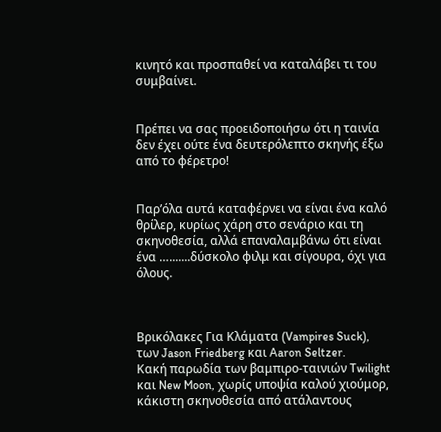κινητό και προσπαθεί να καταλάβει τι του συμβαίνει.


Πρέπει να σας προειδοποιήσω ότι η ταινία δεν έχει ούτε ένα δευτερόλεπτο σκηνής έξω από το φέρετρο!


Παρ’όλα αυτά καταφέρνει να είναι ένα καλό θρίλερ, κυρίως χάρη στο σενάριο και τη σκηνοθεσία, αλλά επαναλαμβάνω ότι είναι ένα ….......δύσκολο φιλμ και σίγουρα, όχι για όλους.



Βρικόλακες Για Κλάματα (Vampires Suck), των Jason Friedberg και Aaron Seltzer.
Κακή παρωδία των βαμπιρο-ταινιών Twilight και New Moon, χωρίς υποψία καλού χιούμορ, κάκιστη σκηνοθεσία από ατάλαντους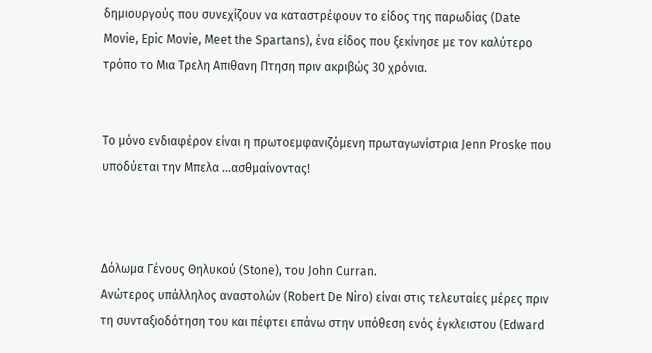δημιουργούς που συνεχίζουν να καταστρέφουν το είδος της παρωδίας (Date Movie, Epic Movie, Meet the Spartans), ένα είδος που ξεκίνησε με τον καλύτερο τρόπο το Μια Τρελη Απιθανη Πτηση πριν ακριβώς 30 χρόνια.


Το μόνο ενδιαφέρον είναι η πρωτοεμφανιζόμενη πρωταγωνίστρια Jenn Proske που υποδύεται την Μπελα …ασθμαίνοντας!



Δόλωμα Γένους Θηλυκού (Stone), του John Curran.
Ανώτερος υπάλληλος αναστολών (Robert De Niro) είναι στις τελευταίες μέρες πριν τη συνταξιοδότηση του και πέφτει επάνω στην υπόθεση ενός έγκλειστου (Edward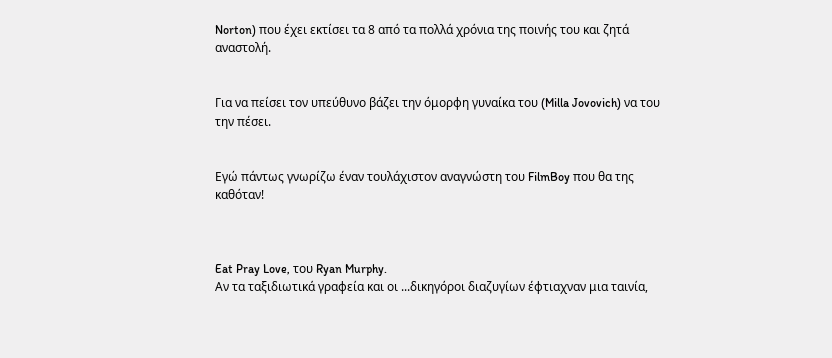Norton) που έχει εκτίσει τα 8 από τα πολλά χρόνια της ποινής του και ζητά αναστολή.


Για να πείσει τον υπεύθυνο βάζει την όμορφη γυναίκα του (Milla Jovovich) να του την πέσει.


Εγώ πάντως γνωρίζω έναν τουλάχιστον αναγνώστη του FilmBoy που θα της καθόταν!



Eat Pray Love, του Ryan Murphy.
Αν τα ταξιδιωτικά γραφεία και οι ...δικηγόροι διαζυγίων έφτιαχναν μια ταινία,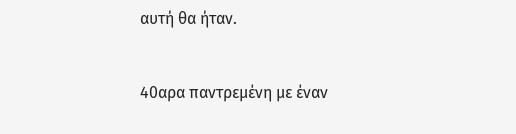αυτή θα ήταν.


40αρα παντρεμένη με έναν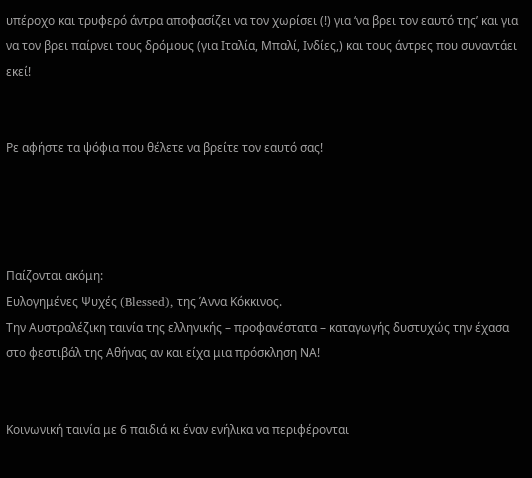υπέροχο και τρυφερό άντρα αποφασίζει να τον χωρίσει (!) για ‘να βρει τον εαυτό της’ και για να τον βρει παίρνει τους δρόμους (για Ιταλία, Μπαλί, Ινδίες,) και τους άντρες που συναντάει εκεί!


Ρε αφήστε τα ψόφια που θέλετε να βρείτε τον εαυτό σας!




Παίζονται ακόμη:
Ευλογημένες Ψυχές (Blessed), της Άννα Κόκκινος.
Την Αυστραλέζικη ταινία της ελληνικής – προφανέστατα – καταγωγής δυστυχώς την έχασα στο φεστιβάλ της Αθήνας αν και είχα μια πρόσκληση ΝΑ!


Κοινωνική ταινία με 6 παιδιά κι έναν ενήλικα να περιφέρονται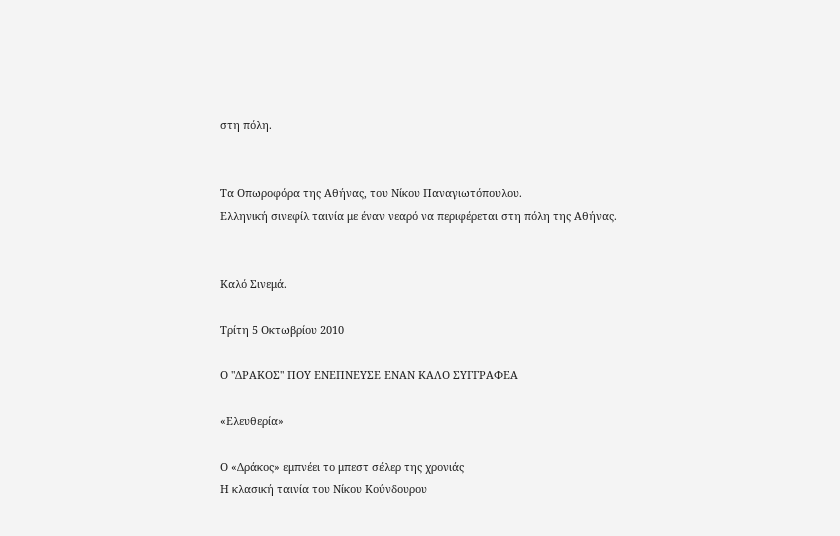στη πόλη.


Τα Οπωροφόρα της Αθήνας, του Νίκου Παναγιωτόπουλου.
Ελληνική σινεφίλ ταινία με έναν νεαρό να περιφέρεται στη πόλη της Αθήνας.


Καλό Σινεμά.

Τρίτη 5 Οκτωβρίου 2010

Ο "ΔΡΑΚΟΣ" ΠΟΥ ΕΝΕΠΝΕΥΣΕ ΕΝΑΝ ΚΑΛΟ ΣΥΓΓΡΑΦΕΑ

«Ελευθερία»

Ο «Δράκος» εμπνέει το μπεστ σέλερ της χρονιάς
Η κλασική ταινία του Νίκου Κούνδουρου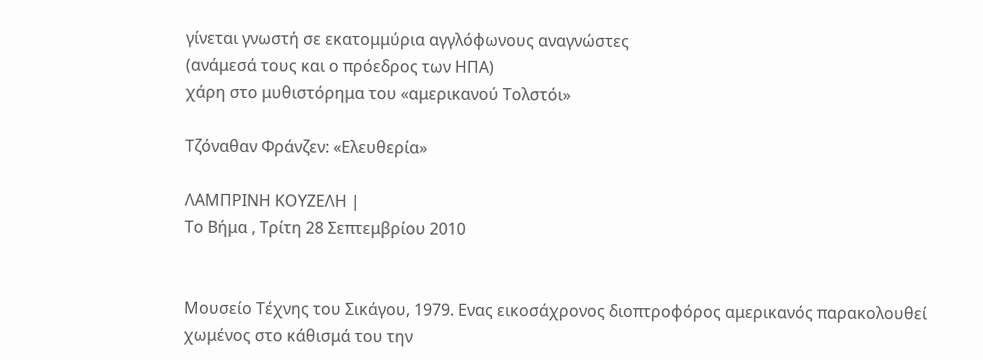γίνεται γνωστή σε εκατομμύρια αγγλόφωνους αναγνώστες
(ανάμεσά τους και ο πρόεδρος των ΗΠΑ)
χάρη στο μυθιστόρημα του «αμερικανού Τολστόι»

Τζόναθαν Φράνζεν: «Ελευθερία»

ΛΑΜΠΡΙΝΗ ΚΟΥΖΕΛΗ |
Το Βήμα , Τρίτη 28 Σεπτεμβρίου 2010


Μουσείο Τέχνης του Σικάγου, 1979. Ενας εικοσάχρονος διοπτροφόρος αμερικανός παρακολουθεί χωμένος στο κάθισμά του την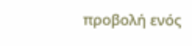προβολή ενός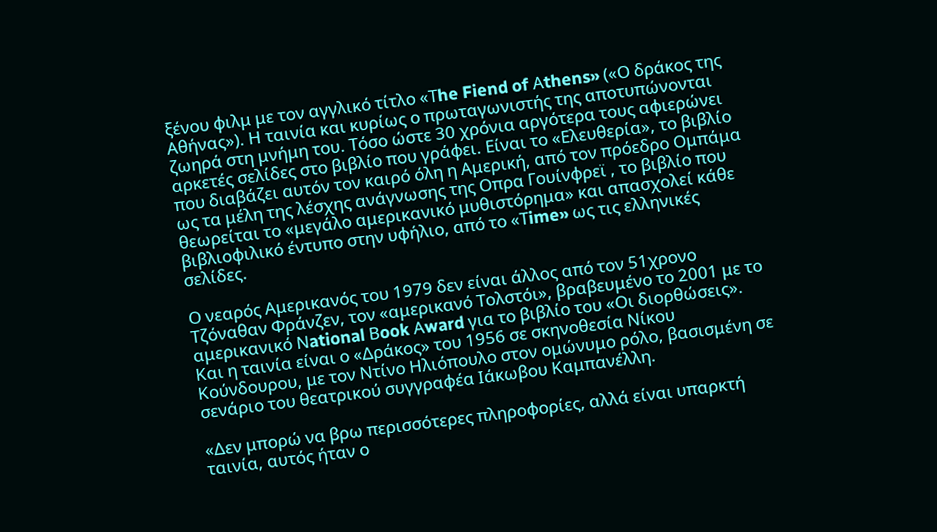ξένου φιλμ με τον αγγλικό τίτλο «Τhe Fiend of Αthens» («Ο δράκος της Αθήνας»). Η ταινία και κυρίως ο πρωταγωνιστής της αποτυπώνονται ζωηρά στη μνήμη του. Τόσο ώστε 30 χρόνια αργότερα τους αφιερώνει αρκετές σελίδες στο βιβλίο που γράφει. Είναι το «Ελευθερία», το βιβλίο που διαβάζει αυτόν τον καιρό όλη η Αμερική, από τον πρόεδρο Ομπάμα ως τα μέλη της λέσχης ανάγνωσης της Οπρα Γουίνφρεϊ , το βιβλίο που θεωρείται το «μεγάλο αμερικανικό μυθιστόρημα» και απασχολεί κάθε βιβλιοφιλικό έντυπο στην υφήλιο, από το «Τime» ως τις ελληνικές σελίδες.

Ο νεαρός Αμερικανός του 1979 δεν είναι άλλος από τον 51χρονο Τζόναθαν Φράνζεν, τον «αμερικανό Τολστόι», βραβευμένο το 2001 με το αμερικανικό Νational Βook Αward για το βιβλίο του «Οι διορθώσεις». Και η ταινία είναι ο «Δράκος» του 1956 σε σκηνοθεσία Νίκου Κούνδουρου, με τον Ντίνο Ηλιόπουλο στον ομώνυμο ρόλο, βασισμένη σε σενάριο του θεατρικού συγγραφέα Ιάκωβου Καμπανέλλη.

«Δεν μπορώ να βρω περισσότερες πληροφορίες, αλλά είναι υπαρκτή ταινία, αυτός ήταν ο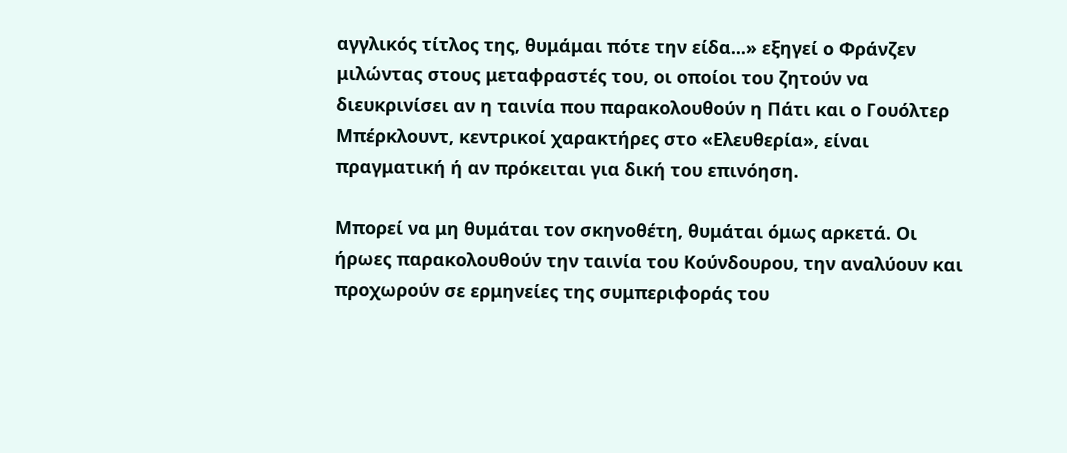αγγλικός τίτλος της, θυμάμαι πότε την είδα...» εξηγεί ο Φράνζεν μιλώντας στους μεταφραστές του, οι οποίοι του ζητούν να διευκρινίσει αν η ταινία που παρακολουθούν η Πάτι και ο Γουόλτερ Μπέρκλουντ, κεντρικοί χαρακτήρες στο «Ελευθερία», είναι πραγματική ή αν πρόκειται για δική του επινόηση.

Μπορεί να μη θυμάται τον σκηνοθέτη, θυμάται όμως αρκετά. Οι ήρωες παρακολουθούν την ταινία του Κούνδουρου, την αναλύουν και προχωρούν σε ερμηνείες της συμπεριφοράς του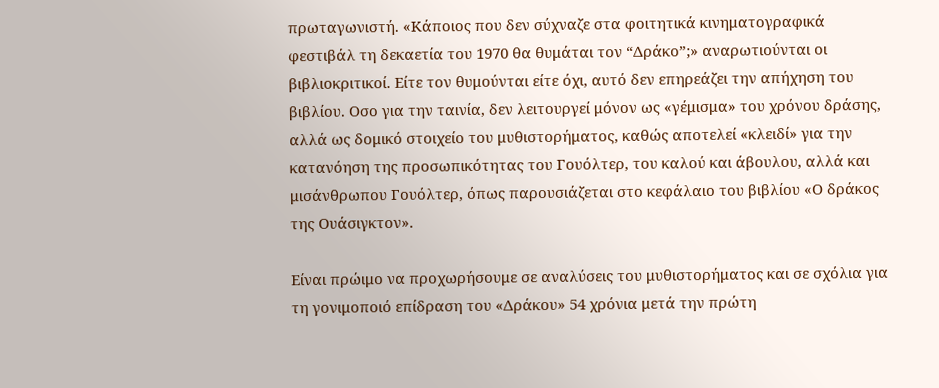πρωταγωνιστή. «Κάποιος που δεν σύχναζε στα φοιτητικά κινηματογραφικά φεστιβάλ τη δεκαετία του 1970 θα θυμάται τον “Δράκο”;» αναρωτιούνται οι βιβλιοκριτικοί. Είτε τον θυμούνται είτε όχι, αυτό δεν επηρεάζει την απήχηση του βιβλίου. Οσο για την ταινία, δεν λειτουργεί μόνον ως «γέμισμα» του χρόνου δράσης, αλλά ως δομικό στοιχείο του μυθιστορήματος, καθώς αποτελεί «κλειδί» για την κατανόηση της προσωπικότητας του Γουόλτερ, του καλού και άβουλου, αλλά και μισάνθρωπου Γουόλτερ, όπως παρουσιάζεται στο κεφάλαιο του βιβλίου «Ο δράκος της Ουάσιγκτον».

Είναι πρώιμο να προχωρήσουμε σε αναλύσεις του μυθιστορήματος και σε σχόλια για τη γονιμοποιό επίδραση του «Δράκου» 54 χρόνια μετά την πρώτη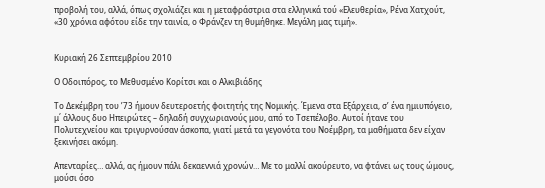προβολή του, αλλά, όπως σχολιάζει και η μεταφράστρια στα ελληνικά τού «Ελευθερία», Ρένα Χατχούτ, «30 χρόνια αφότου είδε την ταινία, ο Φράνζεν τη θυμήθηκε. Μεγάλη μας τιμή».


Κυριακή 26 Σεπτεμβρίου 2010

Ο Οδοιπόρος, το Μεθυσμένο Κορίτσι και ο Αλκιβιάδης

Το Δεκέμβρη του ’73 ήμουν δευτεροετής φοιτητής της Νομικής. Έμενα στα Εξάρχεια, σ’ ένα ημιυπόγειο, μ΄ άλλους δυο Ηπειρώτες – δηλαδή συγχωριανούς μου, από το Τσεπέλοβο. Αυτοί ήτανε του Πολυτεχνείου και τριγυρνούσαν άσκοπα, γιατί μετά τα γεγονότα του Νοέμβρη, τα μαθήματα δεν είχαν ξεκινήσει ακόμη.

Απενταρίες… αλλά, ας ήμουν πάλι δεκαεννιά χρονών… Με το μαλλί ακούρευτο, να φτάνει ως τους ώμους, μούσι όσο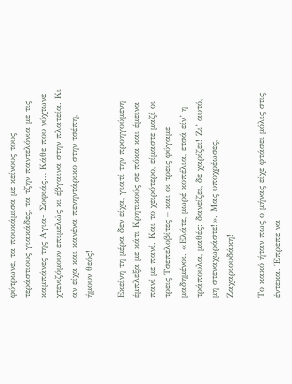φύτρωνε, τα πουκάμισα με κείνους τους τεράστιους γιακάδες, τα τζην παντελόνια με τις καμπάνες της Αγια- Σοφιάς… Κάθε που νύχτωνε χτενιζόμουν επιμελώς κι έβγαινα στην πλατεία. Κι αν είχα και κανένα πενηντάρικο στην τσέπη, ήμουν θεός!

Εκείνη τη μέρα δεν είχα, γιατί την προηγούμενη έμπλεξα με κάτι Κρητικούς σε πόκα και έμεινα πανί με πανί. Και το χειρότερο, είμαστε μαζί οι τρεις Τσεπελοβίτες – και οι τρεις φύγαμε μαδημένοι. «Ελάτε, μωρέ κοπέλια, ετσά είν’ η τράπουλα, μαθές: δανείζει, δε χαρίζει! Ζι’ αυτό, μη στεναχωράστε!». Μας υποχρέωσες, Ζαχαριουδάκη!

Το κακό ήταν πως ο μήνας είχε φτάσει μόλις στις έντεκα. Έπρεπε να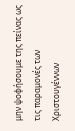μην ψοφήσουμε της πείνας ως τις παραμονές των Χριστουγέννων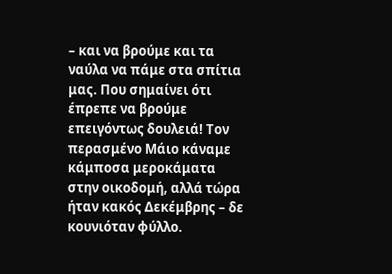– και να βρούμε και τα ναύλα να πάμε στα σπίτια μας. Που σημαίνει ότι έπρεπε να βρούμε επειγόντως δουλειά! Τον περασμένο Μάιο κάναμε κάμποσα μεροκάματα στην οικοδομή, αλλά τώρα ήταν κακός Δεκέμβρης – δε κουνιόταν φύλλο.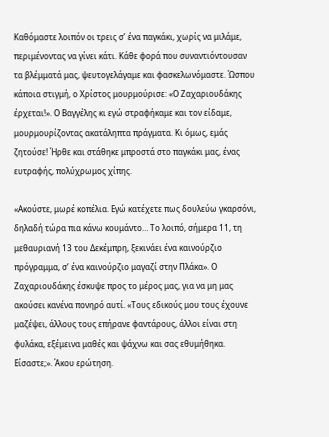Καθόμαστε λοιπόν οι τρεις σ’ ένα παγκάκι, χωρίς να μιλάμε, περιμένοντας να γίνει κάτι. Κάθε φορά που συναντιόντουσαν τα βλέμματά μας, ψευτογελάγαμε και φασκελωνόμαστε. Ώσπου κάποια στιγμή, ο Χρίστος μουρμούρισε: «Ο Ζαχαριουδάκης έρχεται!». Ο Βαγγέλης κι εγώ στραφήκαμε και τον είδαμε, μουρμουρίζοντας ακατάληπτα πράγματα. Κι όμως, εμάς ζητούσε! Ήρθε και στάθηκε μπροστά στο παγκάκι μας, ένας ευτραφής, πολύχρωμος χίπης.

«Ακούστε, μωρέ κοπέλια. Εγώ κατέχετε πως δουλεύω γκαρσόνι, δηλαδή τώρα πια κάνω κουμάντο… Το λοιπό, σήμερα 11, τη μεθαυριανή 13 του Δεκέμπρη, ξεκινάει ένα καινούρζιο πρόγραμμα, σ’ ένα καινούρζιο μαγαζί στην Πλάκα». Ο Ζαχαριουδάκης έσκυψε προς το μέρος μας, για να μη μας ακούσει κανένα πονηρό αυτί. «Τους εδικούς μου τους έχουνε μαζέψει, άλλους τους επήρανε φαντάρους, άλλοι είναι στη φυλάκα, εξέμεινα μαθές και ψάχνω και σας εθυμήθηκα. Είσαστε;». Άκου ερώτηση.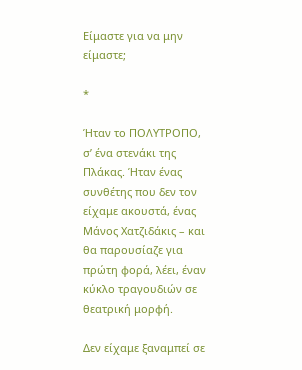Είμαστε για να μην είμαστε;

*

Ήταν το ΠΟΛΥΤΡΟΠΟ, σ’ ένα στενάκι της Πλάκας. Ήταν ένας συνθέτης που δεν τον είχαμε ακουστά, ένας Μάνος Χατζιδάκις – και θα παρουσίαζε για πρώτη φορά, λέει, έναν κύκλο τραγουδιών σε θεατρική μορφή.

Δεν είχαμε ξαναμπεί σε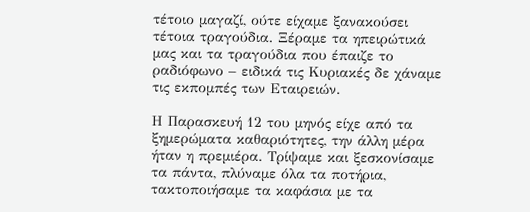τέτοιο μαγαζί, ούτε είχαμε ξανακούσει τέτοια τραγούδια. Ξέραμε τα ηπειρώτικά μας και τα τραγούδια που έπαιζε το ραδιόφωνο – ειδικά τις Κυριακές δε χάναμε τις εκπομπές των Εταιρειών.

Η Παρασκευή 12 του μηνός είχε από τα ξημερώματα καθαριότητες, την άλλη μέρα ήταν η πρεμιέρα. Τρίψαμε και ξεσκονίσαμε τα πάντα, πλύναμε όλα τα ποτήρια, τακτοποιήσαμε τα καφάσια με τα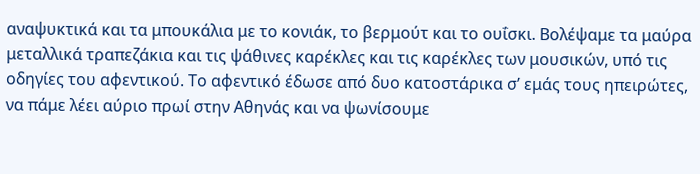αναψυκτικά και τα μπουκάλια με το κονιάκ, το βερμούτ και το ουΐσκι. Βολέψαμε τα μαύρα μεταλλικά τραπεζάκια και τις ψάθινες καρέκλες και τις καρέκλες των μουσικών, υπό τις οδηγίες του αφεντικού. Το αφεντικό έδωσε από δυο κατοστάρικα σ’ εμάς τους ηπειρώτες, να πάμε λέει αύριο πρωί στην Αθηνάς και να ψωνίσουμε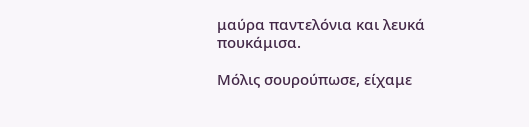μαύρα παντελόνια και λευκά πουκάμισα.

Μόλις σουρούπωσε, είχαμε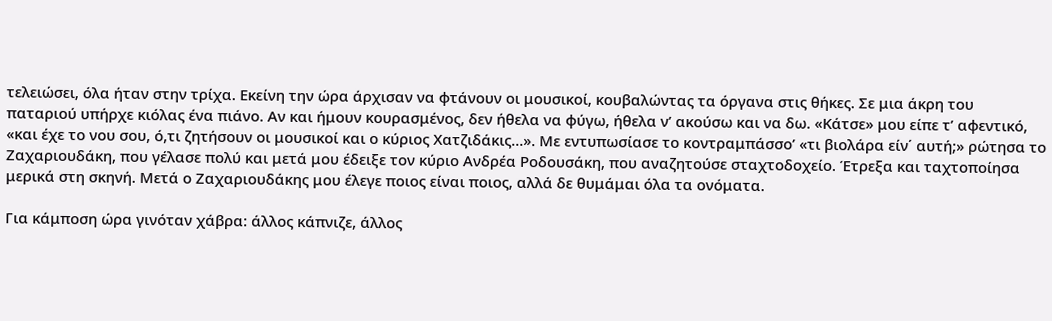τελειώσει, όλα ήταν στην τρίχα. Εκείνη την ώρα άρχισαν να φτάνουν οι μουσικοί, κουβαλώντας τα όργανα στις θήκες. Σε μια άκρη του παταριού υπήρχε κιόλας ένα πιάνο. Αν και ήμουν κουρασμένος, δεν ήθελα να φύγω, ήθελα ν’ ακούσω και να δω. «Κάτσε» μου είπε τ’ αφεντικό, «και έχε το νου σου, ό,τι ζητήσουν οι μουσικοί και ο κύριος Χατζιδάκις…». Με εντυπωσίασε το κοντραμπάσσο’ «τι βιολάρα είν΄ αυτή;» ρώτησα το Ζαχαριουδάκη, που γέλασε πολύ και μετά μου έδειξε τον κύριο Ανδρέα Ροδουσάκη, που αναζητούσε σταχτοδοχείο. Έτρεξα και ταχτοποίησα μερικά στη σκηνή. Μετά ο Ζαχαριουδάκης μου έλεγε ποιος είναι ποιος, αλλά δε θυμάμαι όλα τα ονόματα.

Για κάμποση ώρα γινόταν χάβρα: άλλος κάπνιζε, άλλος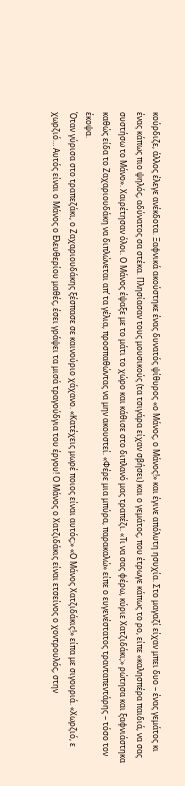κούρδιζε, άλλος έλεγε ανέκδοτα. Ξαφνικά ακούστηκε ένας δυνατός ψίθυρος «ο Μάνος, ο Μάνος!» και έγινε απόλυτη ησυχία. Στο μαγαζί είχαν μπει δυο – ένας γεμάτος κι ένας κάπως πιο ψηλός, αδύνατος σα στέκα. Πλησίασαν τους μουσικούς (τα τσιγάρα είχαν σβήσει) και ο γεμάτος, που έτρωγε κάπως το ρο, είπε «καλησπέρα παιδιά, να σας συστήσω το Μάνο». Χαιρέτησαν όλοι. Ο Μάνος έψαξε με το μάτι το χώρο και κάθισε στο διπλανό μας τραπέζι. «Τι να σας φέρω, κύριε Χατζιδάκι;» ρώτησα και ξαφνιάστηκα καθώς είδα το Ζαχαριουδάκη να διπλώνεται απ’ τα γέλια, προσπαθώντας να μην ακουστεί. «Φέρε μια μπύρα, παρακαλώ» είπε ο ευγενέστατος τρανταπεντάρης – τόσο τον έκοψα.
Όταν γύρισα στο τραπεζάκι, ο Ζαχαριουδάκης ξέσπασε σε καινούριο χάχανο. «Κατέχεις μωρέ ποιος είναι αυτός;» «Ο Μάνος Χατζιδάκις!» είπα με σιγουριά. «Χωρζιό, ε χωρζιό… Αυτός είναι ο Μάνος ο Ελευθερίου μαθές, έσει γράψει τα μισά τραγούδγια του έργου! Ο Μάνος ο Χατζιδάκις είναι ετσείνος ο χοντρουλός, στην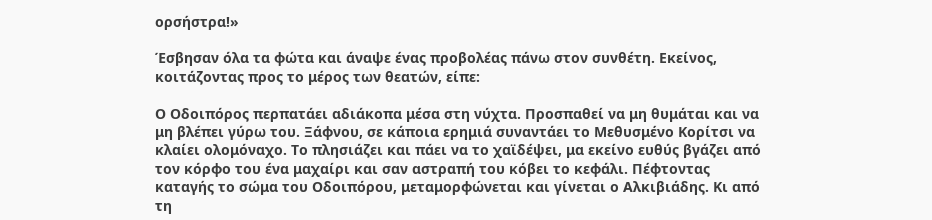ορσήστρα!»

Έσβησαν όλα τα φώτα και άναψε ένας προβολέας πάνω στον συνθέτη. Εκείνος, κοιτάζοντας προς το μέρος των θεατών, είπε:

Ο Οδοιπόρος περπατάει αδιάκοπα μέσα στη νύχτα. Προσπαθεί να μη θυμάται και να μη βλέπει γύρω του. Ξάφνου, σε κάποια ερημιά συναντάει το Μεθυσμένο Κορίτσι να κλαίει ολομόναχο. Το πλησιάζει και πάει να το χαϊδέψει, μα εκείνο ευθύς βγάζει από τον κόρφο του ένα μαχαίρι και σαν αστραπή του κόβει το κεφάλι. Πέφτοντας καταγής το σώμα του Οδοιπόρου, μεταμορφώνεται και γίνεται ο Αλκιβιάδης. Κι από τη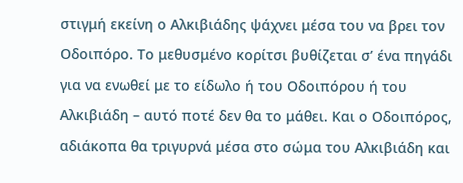στιγμή εκείνη ο Αλκιβιάδης ψάχνει μέσα του να βρει τον Οδοιπόρο. Το μεθυσμένο κορίτσι βυθίζεται σ’ ένα πηγάδι για να ενωθεί με το είδωλο ή του Οδοιπόρου ή του Αλκιβιάδη – αυτό ποτέ δεν θα το μάθει. Και ο Οδοιπόρος, αδιάκοπα θα τριγυρνά μέσα στο σώμα του Αλκιβιάδη και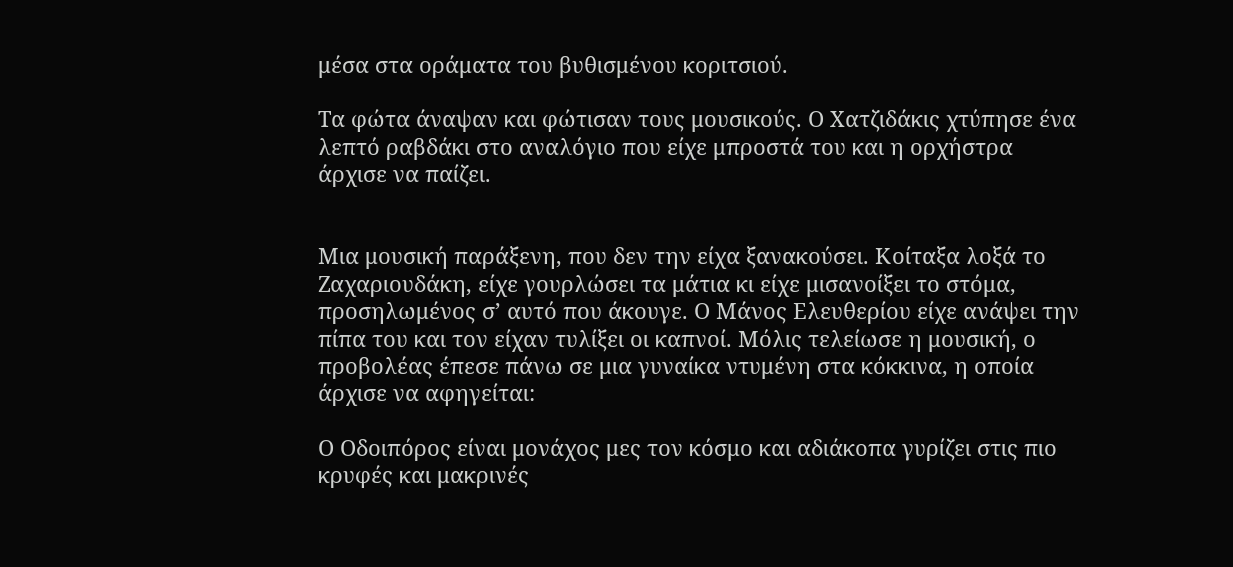μέσα στα οράματα του βυθισμένου κοριτσιού.

Τα φώτα άναψαν και φώτισαν τους μουσικούς. Ο Χατζιδάκις χτύπησε ένα λεπτό ραβδάκι στο αναλόγιο που είχε μπροστά του και η ορχήστρα άρχισε να παίζει.


Μια μουσική παράξενη, που δεν την είχα ξανακούσει. Κοίταξα λοξά το Ζαχαριουδάκη, είχε γουρλώσει τα μάτια κι είχε μισανοίξει το στόμα, προσηλωμένος σ’ αυτό που άκουγε. Ο Μάνος Ελευθερίου είχε ανάψει την πίπα του και τον είχαν τυλίξει οι καπνοί. Μόλις τελείωσε η μουσική, ο προβολέας έπεσε πάνω σε μια γυναίκα ντυμένη στα κόκκινα, η οποία άρχισε να αφηγείται:

Ο Οδοιπόρος είναι μονάχος μες τον κόσμο και αδιάκοπα γυρίζει στις πιο κρυφές και μακρινές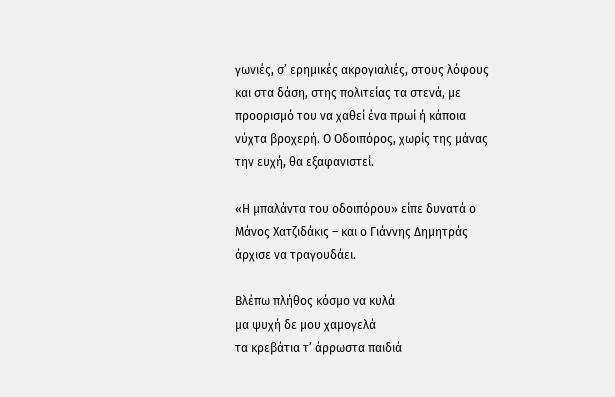γωνιές, σ’ ερημικές ακρογιαλιές, στους λόφους και στα δάση, στης πολιτείας τα στενά, με προορισμό του να χαθεί ένα πρωί ή κάποια νύχτα βροχερή. Ο Οδοιπόρος, χωρίς της μάνας την ευχή, θα εξαφανιστεί.

«Η μπαλάντα του οδοιπόρου» είπε δυνατά ο Μάνος Χατζιδάκις – και ο Γιάννης Δημητράς άρχισε να τραγουδάει.

Βλέπω πλήθος κόσμο να κυλά
μα ψυχή δε μου χαμογελά
τα κρεβάτια τ’ άρρωστα παιδιά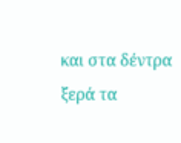και στα δέντρα ξερά τα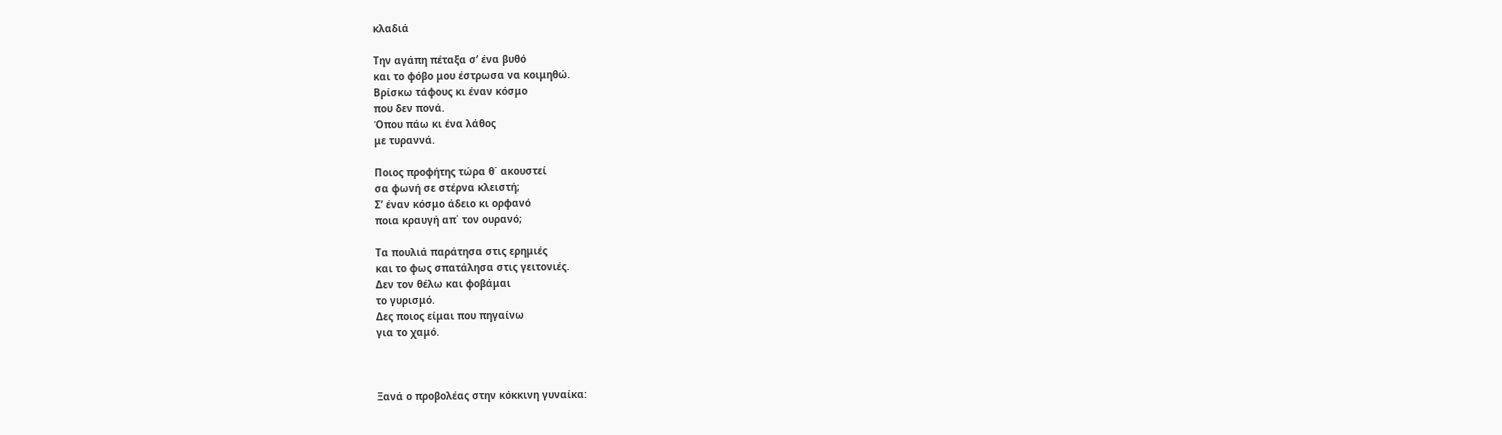κλαδιά

Την αγάπη πέταξα σ’ ένα βυθό
και το φόβο μου έστρωσα να κοιμηθώ.
Βρίσκω τάφους κι έναν κόσμο
που δεν πονά.
Όπου πάω κι ένα λάθος
με τυραννά.

Ποιος προφήτης τώρα θ΄ ακουστεί
σα φωνή σε στέρνα κλειστή;
Σ’ έναν κόσμο άδειο κι ορφανό
ποια κραυγή απ΄ τον ουρανό;

Τα πουλιά παράτησα στις ερημιές
και το φως σπατάλησα στις γειτονιές.
Δεν τον θέλω και φοβάμαι
το γυρισμό.
Δες ποιος είμαι που πηγαίνω
για το χαμό.



Ξανά ο προβολέας στην κόκκινη γυναίκα: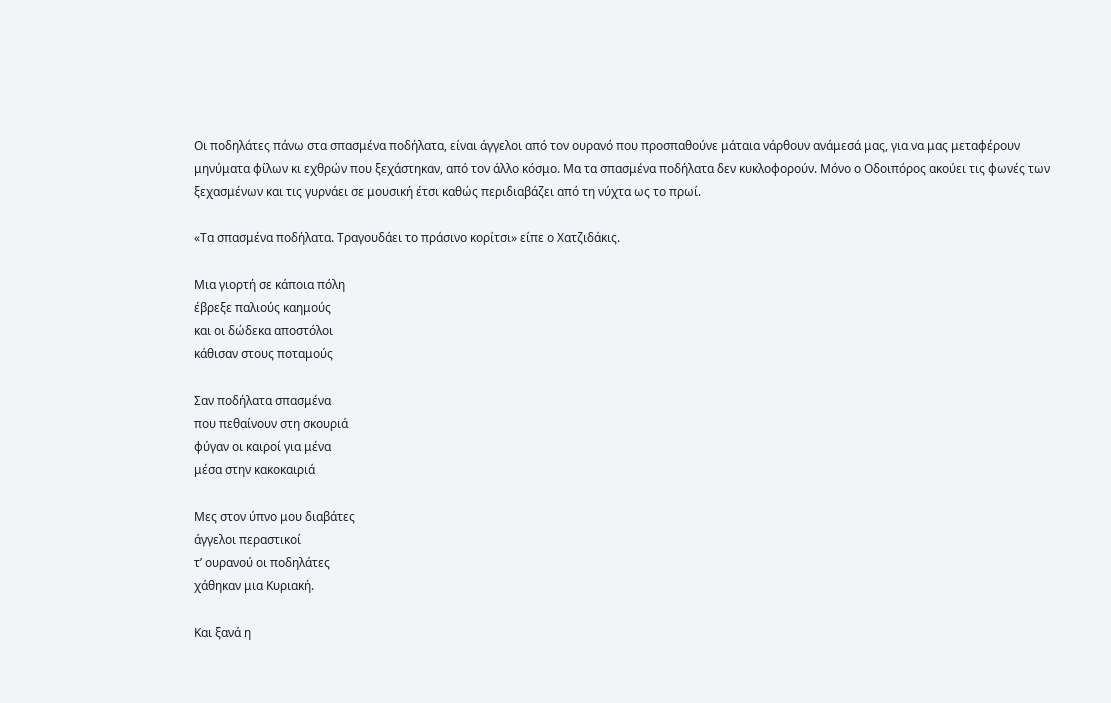Οι ποδηλάτες πάνω στα σπασμένα ποδήλατα, είναι άγγελοι από τον ουρανό που προσπαθούνε μάταια νάρθουν ανάμεσά μας, για να μας μεταφέρουν μηνύματα φίλων κι εχθρών που ξεχάστηκαν, από τον άλλο κόσμο. Μα τα σπασμένα ποδήλατα δεν κυκλοφορούν. Μόνο ο Οδοιπόρος ακούει τις φωνές των ξεχασμένων και τις γυρνάει σε μουσική έτσι καθώς περιδιαβάζει από τη νύχτα ως το πρωί.

«Τα σπασμένα ποδήλατα. Τραγουδάει το πράσινο κορίτσι» είπε ο Χατζιδάκις.

Μια γιορτή σε κάποια πόλη
έβρεξε παλιούς καημούς
και οι δώδεκα αποστόλοι
κάθισαν στους ποταμούς

Σαν ποδήλατα σπασμένα
που πεθαίνουν στη σκουριά
φύγαν οι καιροί για μένα
μέσα στην κακοκαιριά

Μες στον ύπνο μου διαβάτες
άγγελοι περαστικοί
τ’ ουρανού οι ποδηλάτες
χάθηκαν μια Κυριακή.

Και ξανά η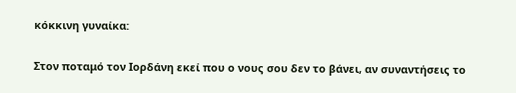κόκκινη γυναίκα:

Στον ποταμό τον Ιορδάνη εκεί που ο νους σου δεν το βάνει, αν συναντήσεις το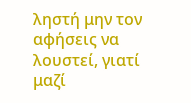ληστή μην τον αφήσεις να λουστεί, γιατί μαζί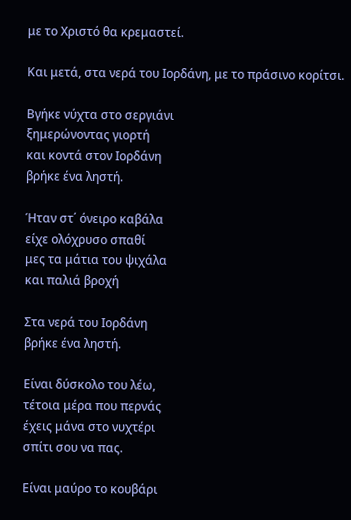με το Χριστό θα κρεμαστεί.

Και μετά, στα νερά του Ιορδάνη, με το πράσινο κορίτσι.

Βγήκε νύχτα στο σεργιάνι
ξημερώνοντας γιορτή
και κοντά στον Ιορδάνη
βρήκε ένα ληστή.

Ήταν στ΄ όνειρο καβάλα
είχε ολόχρυσο σπαθί
μες τα μάτια του ψιχάλα
και παλιά βροχή

Στα νερά του Ιορδάνη
βρήκε ένα ληστή.

Είναι δύσκολο του λέω,
τέτοια μέρα που περνάς
έχεις μάνα στο νυχτέρι
σπίτι σου να πας.

Είναι μαύρο το κουβάρι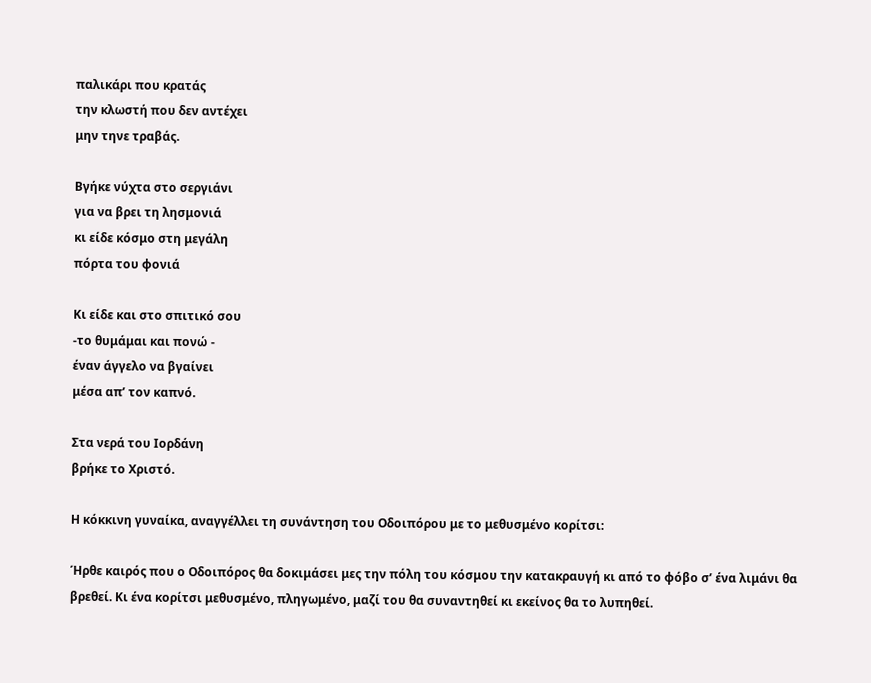παλικάρι που κρατάς
την κλωστή που δεν αντέχει
μην τηνε τραβάς.

Βγήκε νύχτα στο σεργιάνι
για να βρει τη λησμονιά
κι είδε κόσμο στη μεγάλη
πόρτα του φονιά

Κι είδε και στο σπιτικό σου
-το θυμάμαι και πονώ -
έναν άγγελο να βγαίνει
μέσα απ’ τον καπνό.

Στα νερά του Ιορδάνη
βρήκε το Χριστό.

Η κόκκινη γυναίκα, αναγγέλλει τη συνάντηση του Οδοιπόρου με το μεθυσμένο κορίτσι:

Ήρθε καιρός που ο Οδοιπόρος θα δοκιμάσει μες την πόλη του κόσμου την κατακραυγή κι από το φόβο σ’ ένα λιμάνι θα βρεθεί. Κι ένα κορίτσι μεθυσμένο, πληγωμένο, μαζί του θα συναντηθεί κι εκείνος θα το λυπηθεί.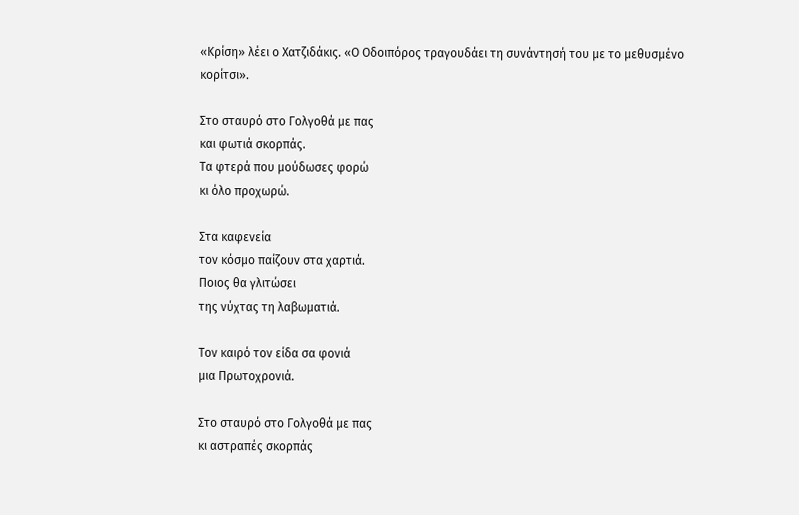«Κρίση» λέει ο Χατζιδάκις. «Ο Οδοιπόρος τραγουδάει τη συνάντησή του με το μεθυσμένο κορίτσι».

Στο σταυρό στο Γολγοθά με πας
και φωτιά σκορπάς.
Τα φτερά που μούδωσες φορώ
κι όλο προχωρώ.

Στα καφενεία
τον κόσμο παίζουν στα χαρτιά.
Ποιος θα γλιτώσει
της νύχτας τη λαβωματιά.

Τον καιρό τον είδα σα φονιά
μια Πρωτοχρονιά.

Στο σταυρό στο Γολγοθά με πας
κι αστραπές σκορπάς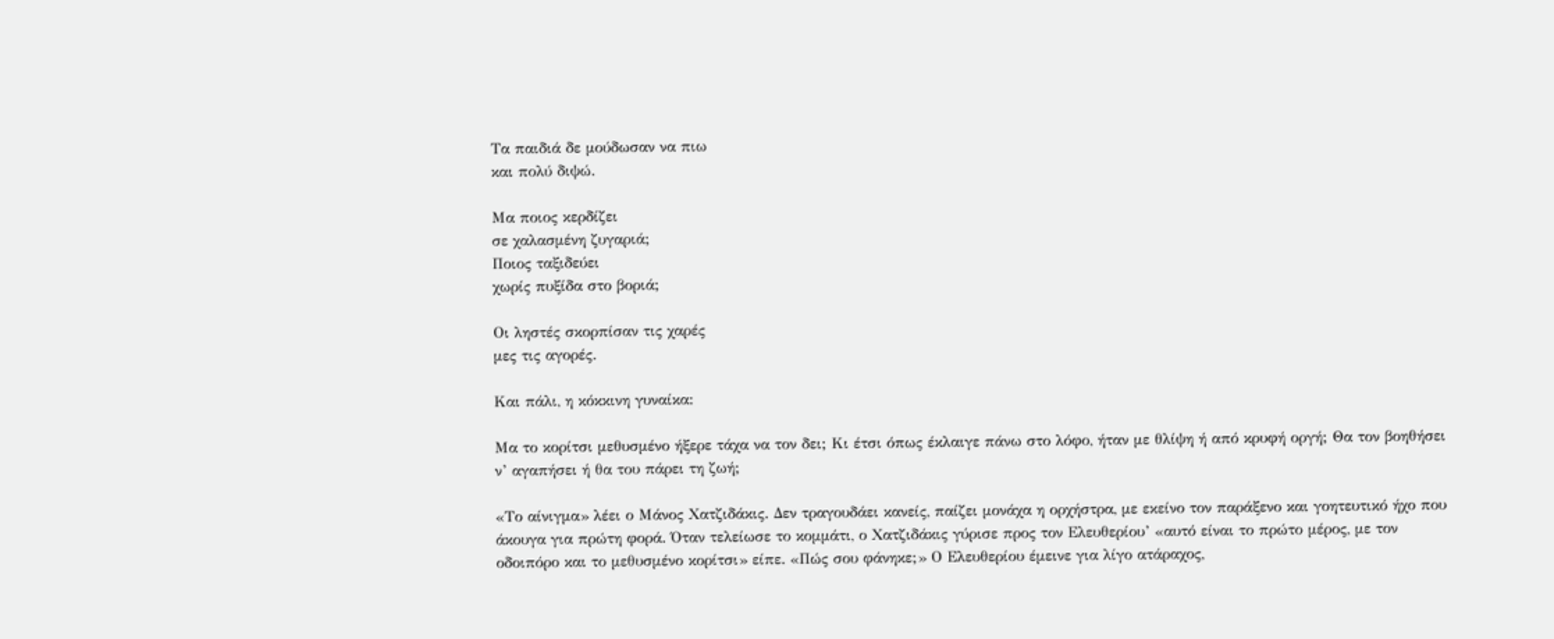Τα παιδιά δε μούδωσαν να πιω
και πολύ διψώ.

Μα ποιος κερδίζει
σε χαλασμένη ζυγαριά;
Ποιος ταξιδεύει
χωρίς πυξίδα στο βοριά;

Οι ληστές σκορπίσαν τις χαρές
μες τις αγορές.

Και πάλι, η κόκκινη γυναίκα:

Μα το κορίτσι μεθυσμένο ήξερε τάχα να τον δει; Κι έτσι όπως έκλαιγε πάνω στο λόφο, ήταν με θλίψη ή από κρυφή οργή; Θα τον βοηθήσει ν’ αγαπήσει ή θα του πάρει τη ζωή;

«Το αίνιγμα» λέει ο Μάνος Χατζιδάκις. Δεν τραγουδάει κανείς, παίζει μονάχα η ορχήστρα, με εκείνο τον παράξενο και γοητευτικό ήχο που άκουγα για πρώτη φορά. Όταν τελείωσε το κομμάτι, ο Χατζιδάκις γύρισε προς τον Ελευθερίου’ «αυτό είναι το πρώτο μέρος, με τον οδοιπόρο και το μεθυσμένο κορίτσι» είπε. «Πώς σου φάνηκε;» Ο Ελευθερίου έμεινε για λίγο ατάραχος,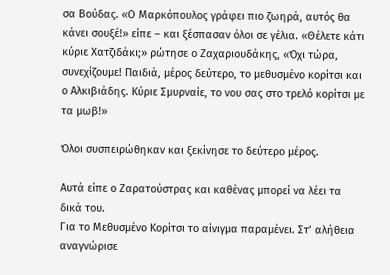σα Βούδας. «Ο Μαρκόπουλος γράφει πιο ζωηρά, αυτός θα κάνει σουξέ!» είπε – και ξέσπασαν όλοι σε γέλια. «Θέλετε κάτι κύριε Χατζιδάκι;» ρώτησε ο Ζαχαριουδάκης, «Όχι τώρα, συνεχίζουμε! Παιδιά, μέρος δεύτερο, το μεθυσμένο κορίτσι και ο Αλκιβιάδης. Κύριε Σμυρναίε, το νου σας στο τρελό κορίτσι με τα μωβ!»

Όλοι συσπειρώθηκαν και ξεκίνησε το δεύτερο μέρος.

Αυτά είπε ο Ζαρατούστρας και καθένας μπορεί να λέει τα δικά του.
Για το Μεθυσμένο Κορίτσι το αίνιγμα παραμένει. Στ’ αλήθεια αναγνώρισε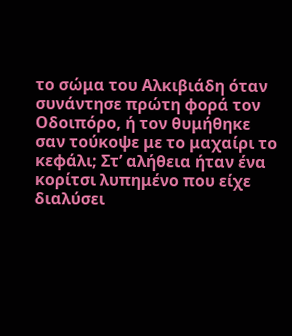το σώμα του Αλκιβιάδη όταν συνάντησε πρώτη φορά τον Οδοιπόρο, ή τον θυμήθηκε σαν τούκοψε με το μαχαίρι το κεφάλι; Στ’ αλήθεια ήταν ένα κορίτσι λυπημένο που είχε διαλύσει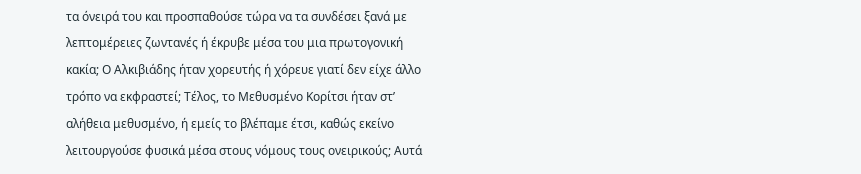τα όνειρά του και προσπαθούσε τώρα να τα συνδέσει ξανά με λεπτομέρειες ζωντανές ή έκρυβε μέσα του μια πρωτογονική κακία; Ο Αλκιβιάδης ήταν χορευτής ή χόρευε γιατί δεν είχε άλλο τρόπο να εκφραστεί; Τέλος, το Μεθυσμένο Κορίτσι ήταν στ’ αλήθεια μεθυσμένο, ή εμείς το βλέπαμε έτσι, καθώς εκείνο λειτουργούσε φυσικά μέσα στους νόμους τους ονειρικούς; Αυτά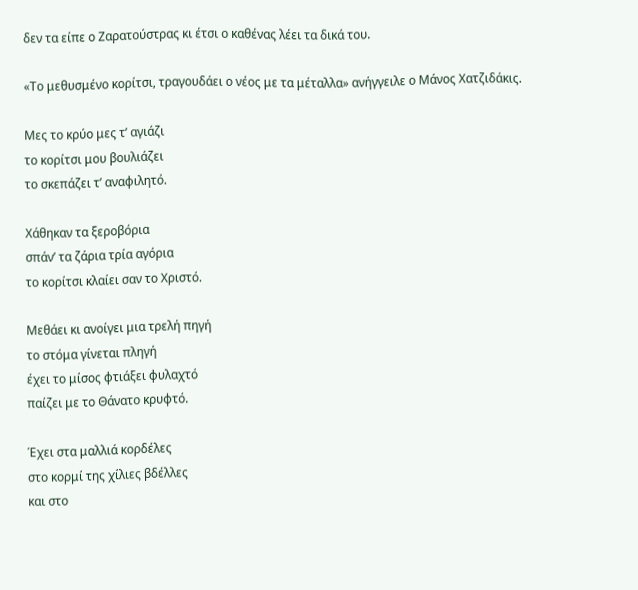δεν τα είπε ο Ζαρατούστρας κι έτσι ο καθένας λέει τα δικά του.

«Το μεθυσμένο κορίτσι, τραγουδάει ο νέος με τα μέταλλα» ανήγγειλε ο Μάνος Χατζιδάκις.

Μες το κρύο μες τ’ αγιάζι
το κορίτσι μου βουλιάζει
το σκεπάζει τ’ αναφιλητό.

Χάθηκαν τα ξεροβόρια
σπάν’ τα ζάρια τρία αγόρια
το κορίτσι κλαίει σαν το Χριστό.

Μεθάει κι ανοίγει μια τρελή πηγή
το στόμα γίνεται πληγή
έχει το μίσος φτιάξει φυλαχτό
παίζει με το Θάνατο κρυφτό.

Έχει στα μαλλιά κορδέλες
στο κορμί της χίλιες βδέλλες
και στο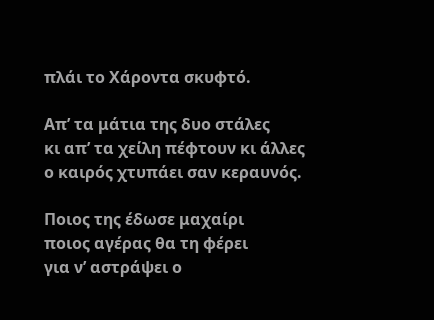πλάι το Χάροντα σκυφτό.

Απ’ τα μάτια της δυο στάλες
κι απ’ τα χείλη πέφτουν κι άλλες
ο καιρός χτυπάει σαν κεραυνός.

Ποιος της έδωσε μαχαίρι
ποιος αγέρας θα τη φέρει
για ν’ αστράψει ο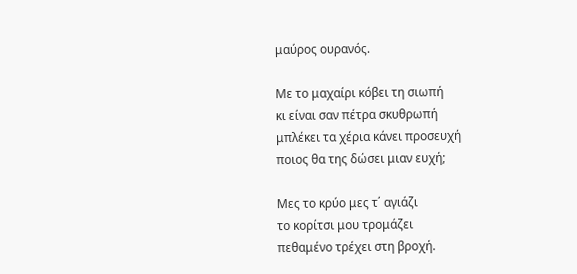μαύρος ουρανός.

Με το μαχαίρι κόβει τη σιωπή
κι είναι σαν πέτρα σκυθρωπή
μπλέκει τα χέρια κάνει προσευχή
ποιος θα της δώσει μιαν ευχή;

Μες το κρύο μες τ΄ αγιάζι
το κορίτσι μου τρομάζει
πεθαμένο τρέχει στη βροχή.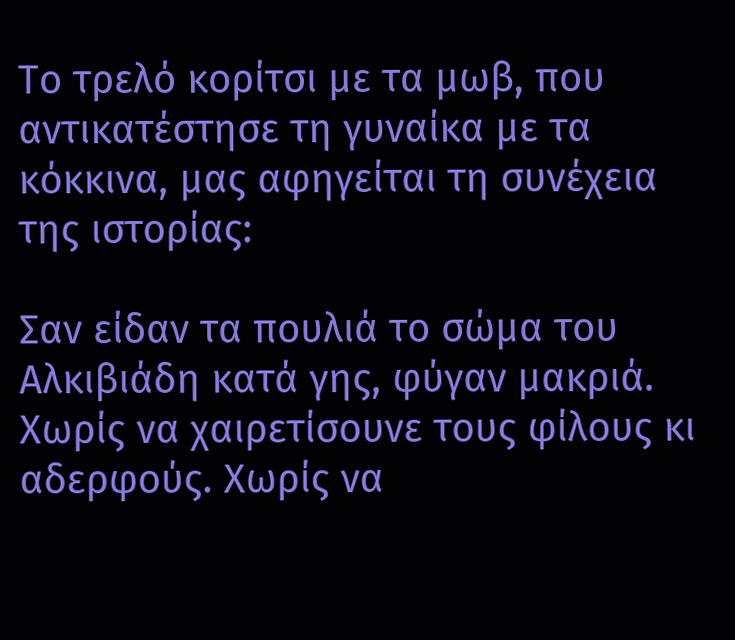Το τρελό κορίτσι με τα μωβ, που αντικατέστησε τη γυναίκα με τα κόκκινα, μας αφηγείται τη συνέχεια της ιστορίας:

Σαν είδαν τα πουλιά το σώμα του Αλκιβιάδη κατά γης, φύγαν μακριά. Χωρίς να χαιρετίσουνε τους φίλους κι αδερφούς. Χωρίς να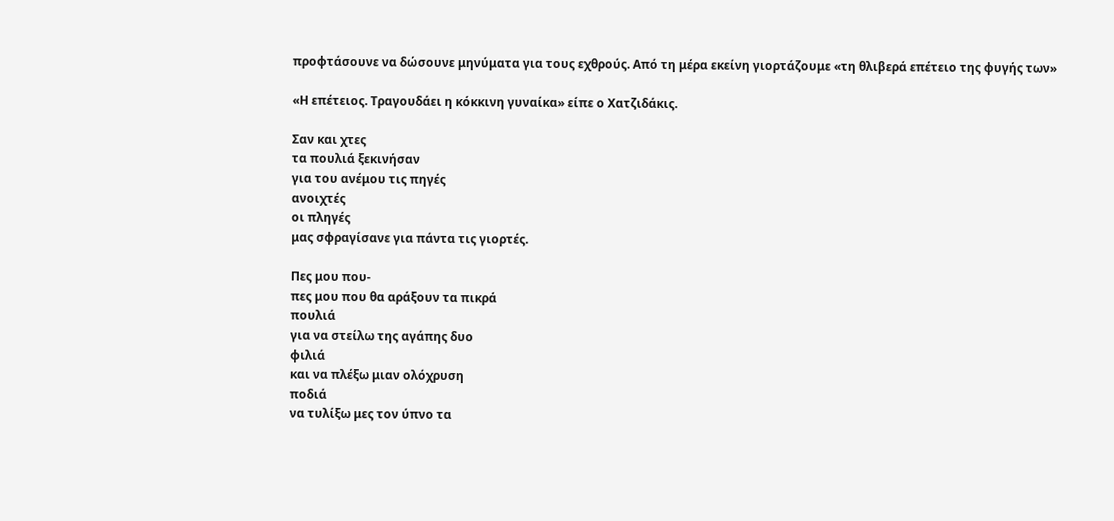προφτάσουνε να δώσουνε μηνύματα για τους εχθρούς. Από τη μέρα εκείνη γιορτάζουμε «τη θλιβερά επέτειο της φυγής των»

«Η επέτειος. Τραγουδάει η κόκκινη γυναίκα» είπε ο Χατζιδάκις.

Σαν και χτες
τα πουλιά ξεκινήσαν
για του ανέμου τις πηγές
ανοιχτές
οι πληγές
μας σφραγίσανε για πάντα τις γιορτές.

Πες μου που-
πες μου που θα αράξουν τα πικρά
πουλιά
για να στείλω της αγάπης δυο
φιλιά
και να πλέξω μιαν ολόχρυση
ποδιά
να τυλίξω μες τον ύπνο τα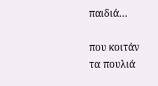παιδιά…

που κοιτάν
τα πουλιά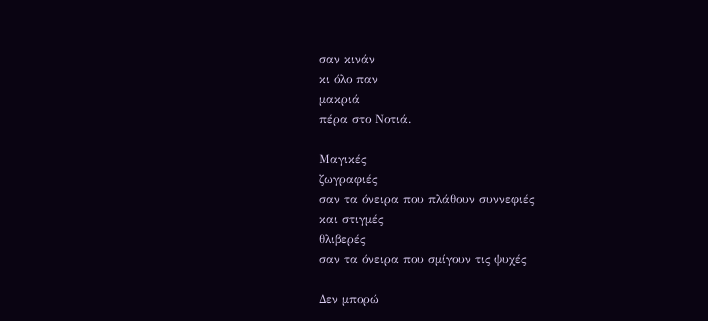σαν κινάν
κι όλο παν
μακριά
πέρα στο Νοτιά.

Μαγικές
ζωγραφιές
σαν τα όνειρα που πλάθουν συννεφιές
και στιγμές
θλιβερές
σαν τα όνειρα που σμίγουν τις ψυχές

Δεν μπορώ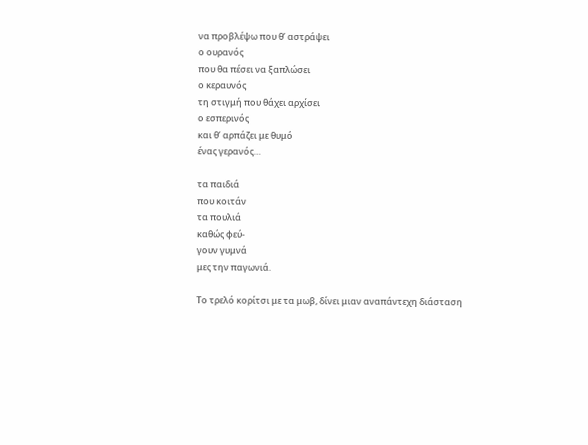να προβλέψω που θ’ αστράψει
ο ουρανός
που θα πέσει να ξαπλώσει
ο κεραυνός
τη στιγμή που θάχει αρχίσει
ο εσπερινός
και θ’ αρπάζει με θυμό
ένας γερανός…

τα παιδιά
που κοιτάν
τα πουλιά
καθώς φεύ-
γουν γυμνά
μες την παγωνιά.

Το τρελό κορίτσι με τα μωβ, δίνει μιαν αναπάντεχη διάσταση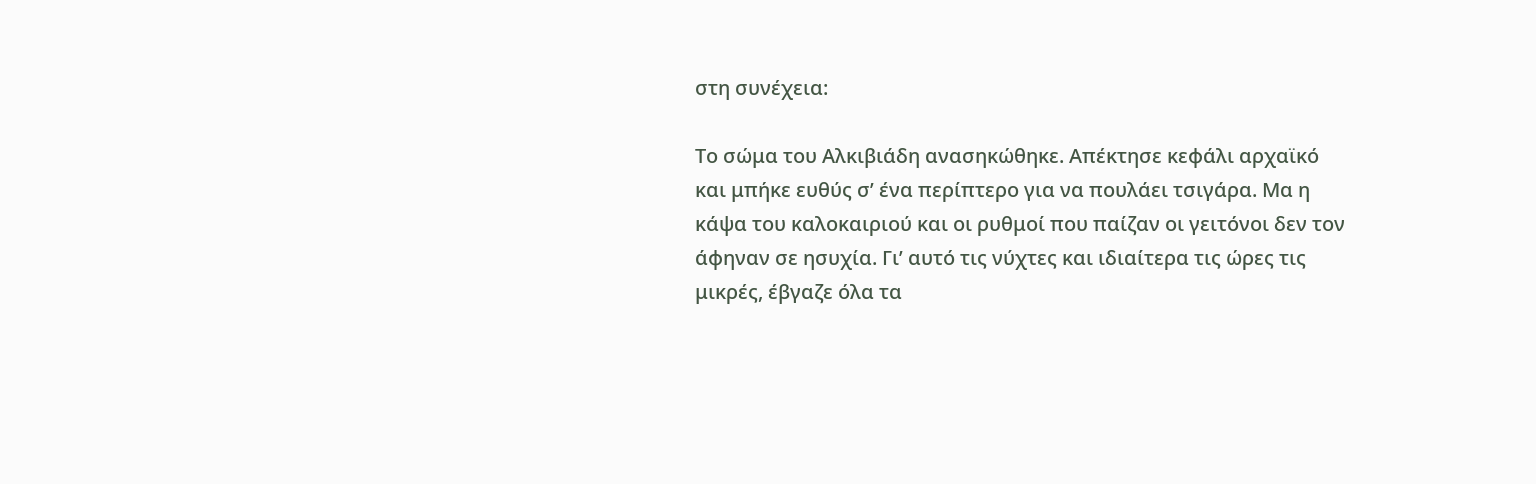στη συνέχεια:

Το σώμα του Αλκιβιάδη ανασηκώθηκε. Απέκτησε κεφάλι αρχαϊκό και μπήκε ευθύς σ’ ένα περίπτερο για να πουλάει τσιγάρα. Μα η κάψα του καλοκαιριού και οι ρυθμοί που παίζαν οι γειτόνοι δεν τον άφηναν σε ησυχία. Γι’ αυτό τις νύχτες και ιδιαίτερα τις ώρες τις μικρές, έβγαζε όλα τα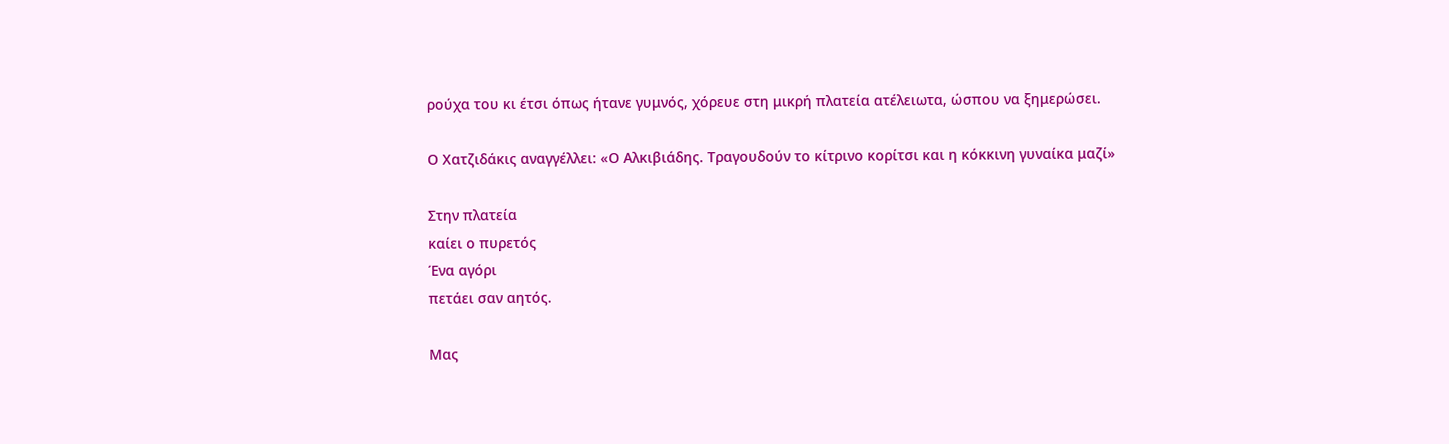ρούχα του κι έτσι όπως ήτανε γυμνός, χόρευε στη μικρή πλατεία ατέλειωτα, ώσπου να ξημερώσει.

Ο Χατζιδάκις αναγγέλλει: «Ο Αλκιβιάδης. Τραγουδούν το κίτρινο κορίτσι και η κόκκινη γυναίκα μαζί»

Στην πλατεία
καίει ο πυρετός
Ένα αγόρι
πετάει σαν αητός.

Μας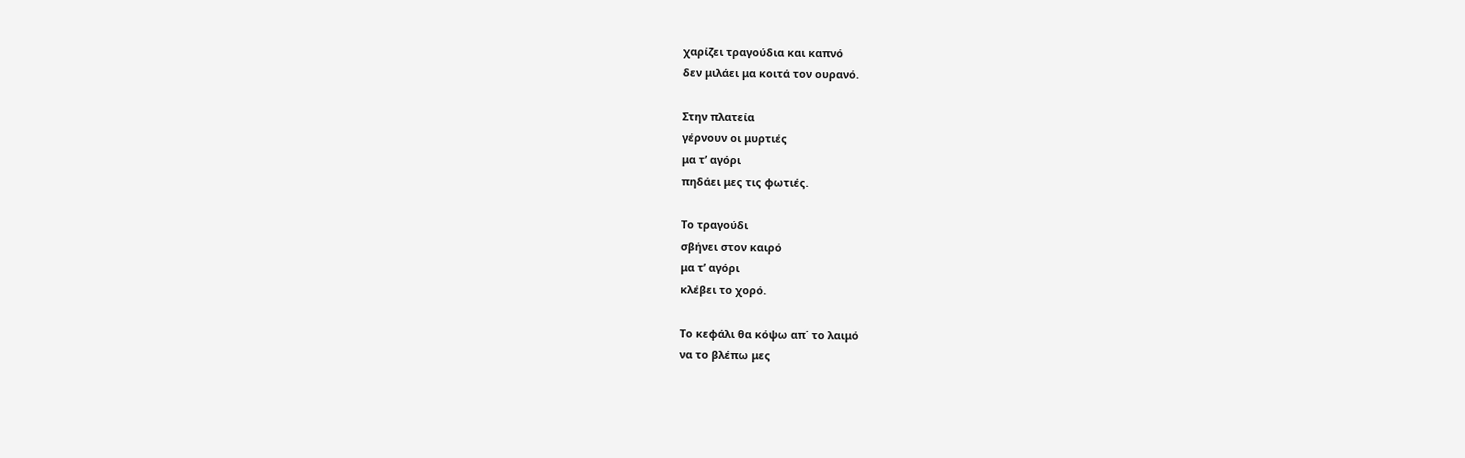χαρίζει τραγούδια και καπνό
δεν μιλάει μα κοιτά τον ουρανό.

Στην πλατεία
γέρνουν οι μυρτιές
μα τ’ αγόρι
πηδάει μες τις φωτιές.

Το τραγούδι
σβήνει στον καιρό
μα τ’ αγόρι
κλέβει το χορό.

Το κεφάλι θα κόψω απ΄ το λαιμό
να το βλέπω μες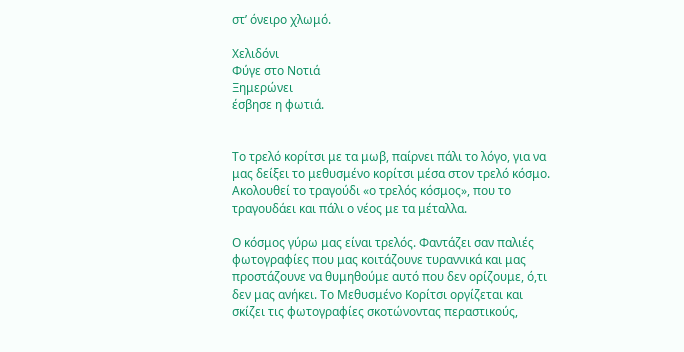στ’ όνειρο χλωμό.

Χελιδόνι
Φύγε στο Νοτιά
Ξημερώνει
έσβησε η φωτιά.


Το τρελό κορίτσι με τα μωβ, παίρνει πάλι το λόγο, για να μας δείξει το μεθυσμένο κορίτσι μέσα στον τρελό κόσμο. Ακολουθεί το τραγούδι «ο τρελός κόσμος», που το τραγουδάει και πάλι ο νέος με τα μέταλλα.

Ο κόσμος γύρω μας είναι τρελός. Φαντάζει σαν παλιές φωτογραφίες που μας κοιτάζουνε τυραννικά και μας προστάζουνε να θυμηθούμε αυτό που δεν ορίζουμε, ό,τι δεν μας ανήκει. Το Μεθυσμένο Κορίτσι οργίζεται και σκίζει τις φωτογραφίες σκοτώνοντας περαστικούς,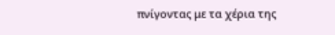πνίγοντας με τα χέρια της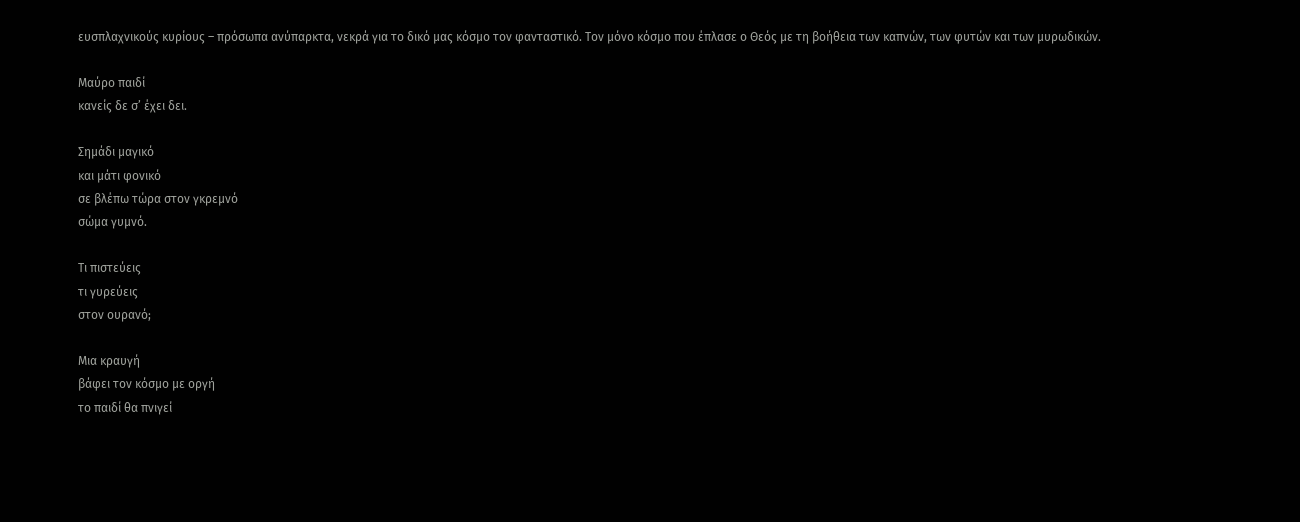ευσπλαχνικούς κυρίους – πρόσωπα ανύπαρκτα, νεκρά για το δικό μας κόσμο τον φανταστικό. Τον μόνο κόσμο που έπλασε ο Θεός με τη βοήθεια των καπνών, των φυτών και των μυρωδικών.

Μαύρο παιδί
κανείς δε σ’ έχει δει.

Σημάδι μαγικό
και μάτι φονικό
σε βλέπω τώρα στον γκρεμνό
σώμα γυμνό.

Τι πιστεύεις
τι γυρεύεις
στον ουρανό;

Μια κραυγή
βάφει τον κόσμο με οργή
το παιδί θα πνιγεί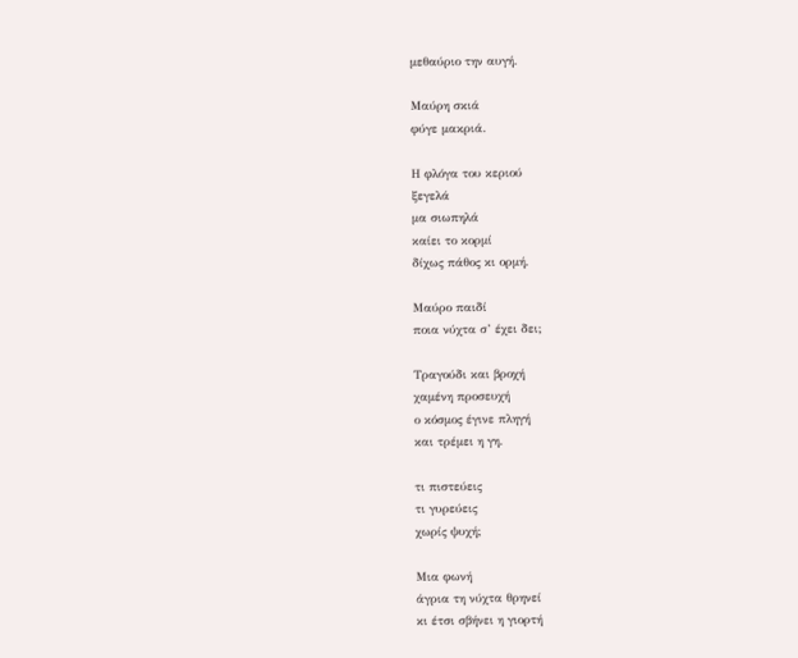μεθαύριο την αυγή.

Μαύρη σκιά
φύγε μακριά.

Η φλόγα του κεριού
ξεγελά
μα σιωπηλά
καίει το κορμί
δίχως πάθος κι ορμή.

Μαύρο παιδί
ποια νύχτα σ’ έχει δει;

Τραγούδι και βροχή
χαμένη προσευχή
ο κόσμος έγινε πληγή
και τρέμει η γη.

τι πιστεύεις
τι γυρεύεις
χωρίς ψυχή;

Μια φωνή
άγρια τη νύχτα θρηνεί
κι έτσι σβήνει η γιορτή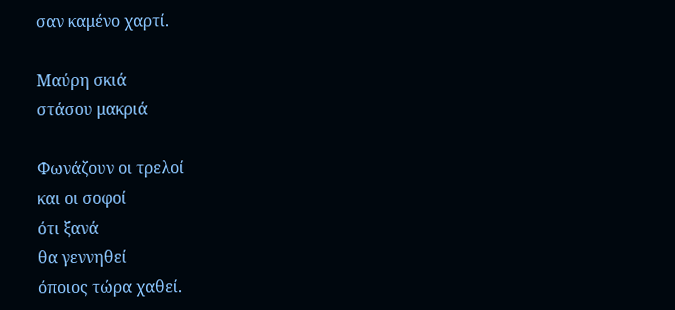σαν καμένο χαρτί.

Μαύρη σκιά
στάσου μακριά

Φωνάζουν οι τρελοί
και οι σοφοί
ότι ξανά
θα γεννηθεί
όποιος τώρα χαθεί.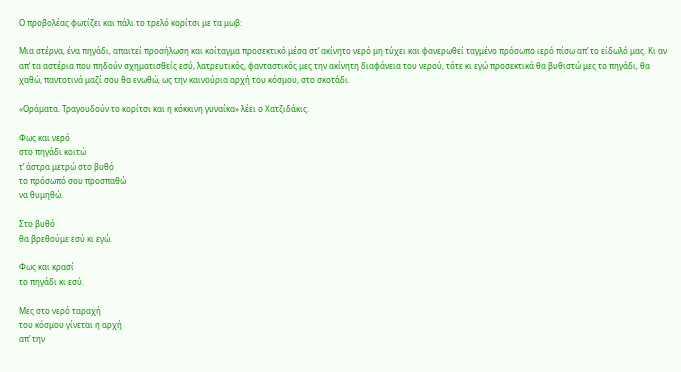Ο προβολέας φωτίζει και πάλι το τρελό κορίτσι με τα μωβ:

Μια στέρνα, ένα πηγάδι, απαιτεί προσήλωση και κοίταγμα προσεκτικό μέσα στ’ ακίνητο νερό μη τύχει και φανερωθεί ταγμένο πρόσωπο ιερό πίσω απ’ το είδωλό μας. Κι αν απ’ τα αστέρια που πηδούν σχηματισθείς εσύ, λατρευτικός, φανταστικός μες την ακίνητη διαφάνεια του νερού, τότε κι εγώ προσεκτικά θα βυθιστώ μες το πηγάδι, θα χαθώ, παντοτινά μαζί σου θα ενωθώ, ως την καινούρια αρχή του κόσμου, στο σκοτάδι.

«Οράματα. Τραγουδούν το κορίτσι και η κόκκινη γυναίκα» λέει ο Χατζιδάκις.

Φως και νερό
στο πηγάδι κοιτώ
τ’ άστρα μετρώ στο βυθό
το πρόσωπό σου προσπαθώ
να θυμηθώ.

Στο βυθό
θα βρεθούμε εσύ κι εγώ.

Φως και κρασί
το πηγάδι κι εσύ.

Μες στο νερό ταραχή
του κόσμου γίνεται η αρχή
απ’ την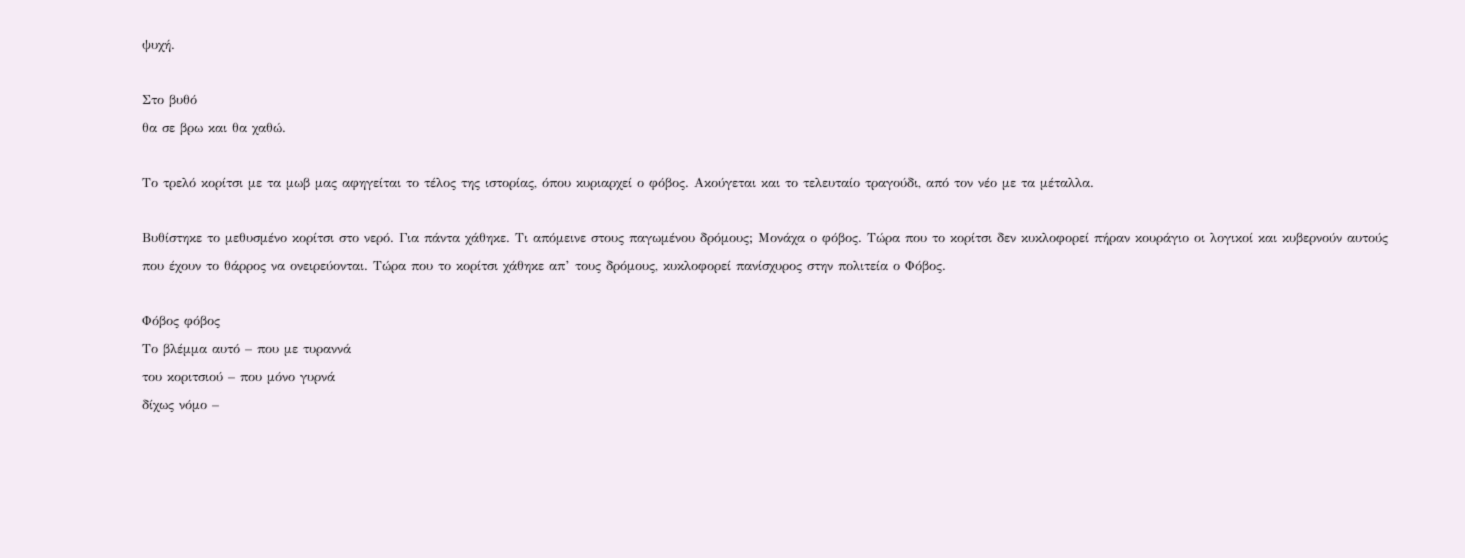ψυχή.

Στο βυθό
θα σε βρω και θα χαθώ.

Το τρελό κορίτσι με τα μωβ μας αφηγείται το τέλος της ιστορίας, όπου κυριαρχεί ο φόβος. Ακούγεται και το τελευταίο τραγούδι, από τον νέο με τα μέταλλα.

Βυθίστηκε το μεθυσμένο κορίτσι στο νερό. Για πάντα χάθηκε. Τι απόμεινε στους παγωμένου δρόμους; Μονάχα ο φόβος. Τώρα που το κορίτσι δεν κυκλοφορεί πήραν κουράγιο οι λογικοί και κυβερνούν αυτούς που έχουν το θάρρος να ονειρεύονται. Τώρα που το κορίτσι χάθηκε απ’ τους δρόμους, κυκλοφορεί πανίσχυρος στην πολιτεία ο Φόβος.

Φόβος φόβος
Το βλέμμα αυτό – που με τυραννά
του κοριτσιού – που μόνο γυρνά
δίχως νόμο –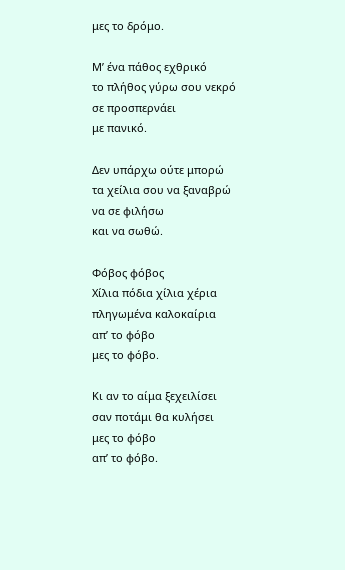μες το δρόμο.

Μ’ ένα πάθος εχθρικό
το πλήθος γύρω σου νεκρό
σε προσπερνάει
με πανικό.

Δεν υπάρχω ούτε μπορώ
τα χείλια σου να ξαναβρώ
να σε φιλήσω
και να σωθώ.

Φόβος φόβος
Χίλια πόδια χίλια χέρια
πληγωμένα καλοκαίρια
απ’ το φόβο
μες το φόβο.

Κι αν το αίμα ξεχειλίσει
σαν ποτάμι θα κυλήσει
μες το φόβο
απ’ το φόβο.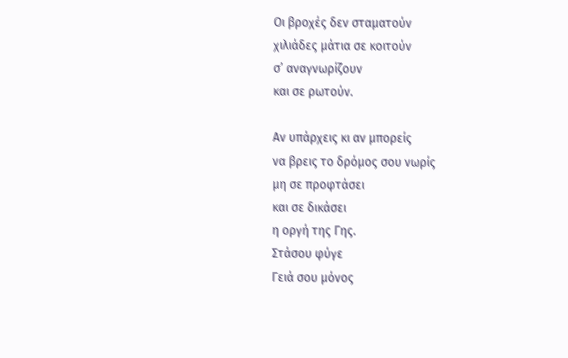Οι βροχές δεν σταματούν
χιλιάδες μάτια σε κοιτούν
σ’ αναγνωρίζουν
και σε ρωτούν.

Αν υπάρχεις κι αν μπορείς
να βρεις το δρόμος σου νωρίς
μη σε προφτάσει
και σε δικάσει
η οργή της Γης.
Στάσου φύγε
Γειά σου μόνος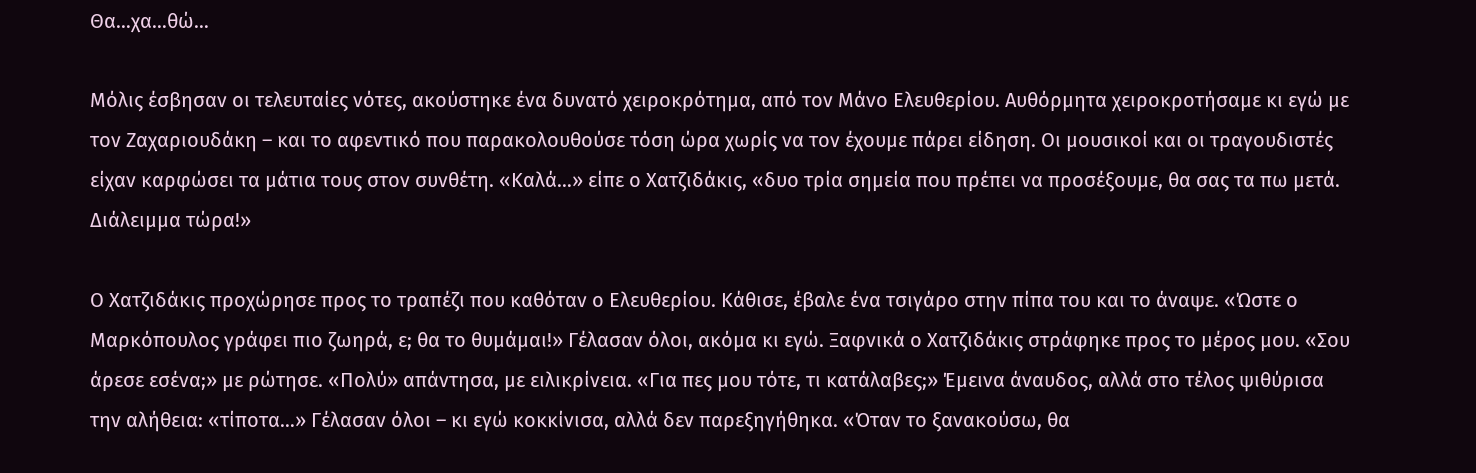Θα…χα…θώ…

Μόλις έσβησαν οι τελευταίες νότες, ακούστηκε ένα δυνατό χειροκρότημα, από τον Μάνο Ελευθερίου. Αυθόρμητα χειροκροτήσαμε κι εγώ με τον Ζαχαριουδάκη – και το αφεντικό που παρακολουθούσε τόση ώρα χωρίς να τον έχουμε πάρει είδηση. Οι μουσικοί και οι τραγουδιστές είχαν καρφώσει τα μάτια τους στον συνθέτη. «Καλά…» είπε ο Χατζιδάκις, «δυο τρία σημεία που πρέπει να προσέξουμε, θα σας τα πω μετά. Διάλειμμα τώρα!»

Ο Χατζιδάκις προχώρησε προς το τραπέζι που καθόταν ο Ελευθερίου. Κάθισε, έβαλε ένα τσιγάρο στην πίπα του και το άναψε. «Ώστε ο Μαρκόπουλος γράφει πιο ζωηρά, ε; θα το θυμάμαι!» Γέλασαν όλοι, ακόμα κι εγώ. Ξαφνικά ο Χατζιδάκις στράφηκε προς το μέρος μου. «Σου άρεσε εσένα;» με ρώτησε. «Πολύ» απάντησα, με ειλικρίνεια. «Για πες μου τότε, τι κατάλαβες;» Έμεινα άναυδος, αλλά στο τέλος ψιθύρισα την αλήθεια: «τίποτα…» Γέλασαν όλοι – κι εγώ κοκκίνισα, αλλά δεν παρεξηγήθηκα. «Όταν το ξανακούσω, θα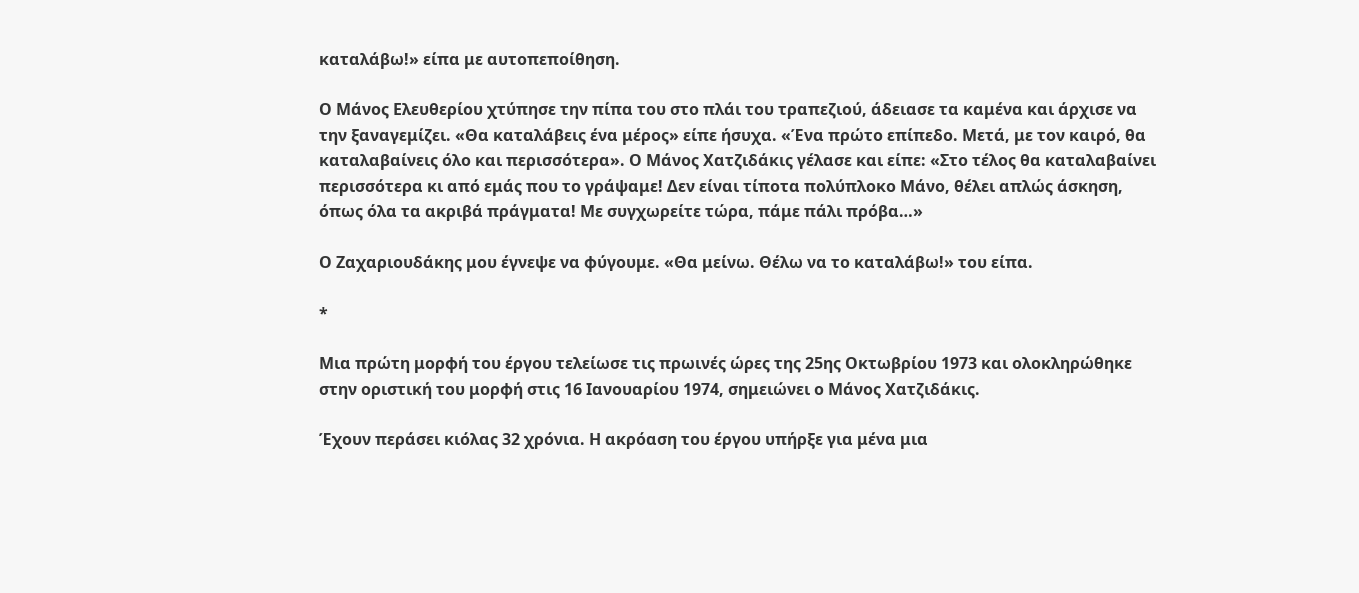καταλάβω!» είπα με αυτοπεποίθηση.

Ο Μάνος Ελευθερίου χτύπησε την πίπα του στο πλάι του τραπεζιού, άδειασε τα καμένα και άρχισε να την ξαναγεμίζει. «Θα καταλάβεις ένα μέρος» είπε ήσυχα. «Ένα πρώτο επίπεδο. Μετά, με τον καιρό, θα καταλαβαίνεις όλο και περισσότερα». Ο Μάνος Χατζιδάκις γέλασε και είπε: «Στο τέλος θα καταλαβαίνει περισσότερα κι από εμάς που το γράψαμε! Δεν είναι τίποτα πολύπλοκο Μάνο, θέλει απλώς άσκηση, όπως όλα τα ακριβά πράγματα! Με συγχωρείτε τώρα, πάμε πάλι πρόβα…»

Ο Ζαχαριουδάκης μου έγνεψε να φύγουμε. «Θα μείνω. Θέλω να το καταλάβω!» του είπα.

*

Μια πρώτη μορφή του έργου τελείωσε τις πρωινές ώρες της 25ης Οκτωβρίου 1973 και ολοκληρώθηκε στην οριστική του μορφή στις 16 Ιανουαρίου 1974, σημειώνει ο Μάνος Χατζιδάκις.

Έχουν περάσει κιόλας 32 χρόνια. Η ακρόαση του έργου υπήρξε για μένα μια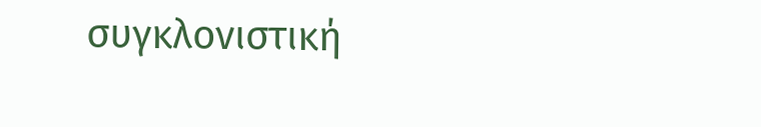συγκλονιστική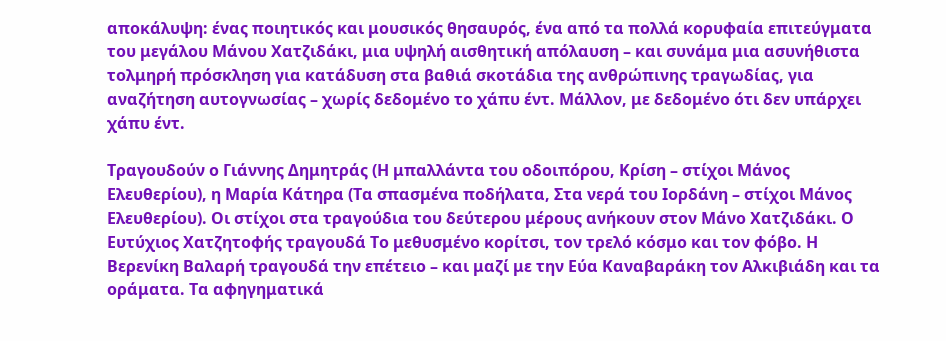αποκάλυψη: ένας ποιητικός και μουσικός θησαυρός, ένα από τα πολλά κορυφαία επιτεύγματα του μεγάλου Μάνου Χατζιδάκι, μια υψηλή αισθητική απόλαυση – και συνάμα μια ασυνήθιστα τολμηρή πρόσκληση για κατάδυση στα βαθιά σκοτάδια της ανθρώπινης τραγωδίας, για αναζήτηση αυτογνωσίας – χωρίς δεδομένο το χάπυ έντ. Μάλλον, με δεδομένο ότι δεν υπάρχει χάπυ έντ.

Τραγουδούν ο Γιάννης Δημητράς (Η μπαλλάντα του οδοιπόρου, Κρίση – στίχοι Μάνος Ελευθερίου), η Μαρία Κάτηρα (Τα σπασμένα ποδήλατα, Στα νερά του Ιορδάνη – στίχοι Μάνος Ελευθερίου). Οι στίχοι στα τραγούδια του δεύτερου μέρους ανήκουν στον Μάνο Χατζιδάκι. Ο Ευτύχιος Χατζητοφής τραγουδά Το μεθυσμένο κορίτσι, τον τρελό κόσμο και τον φόβο. Η Βερενίκη Βαλαρή τραγουδά την επέτειο – και μαζί με την Εύα Καναβαράκη τον Αλκιβιάδη και τα οράματα. Τα αφηγηματικά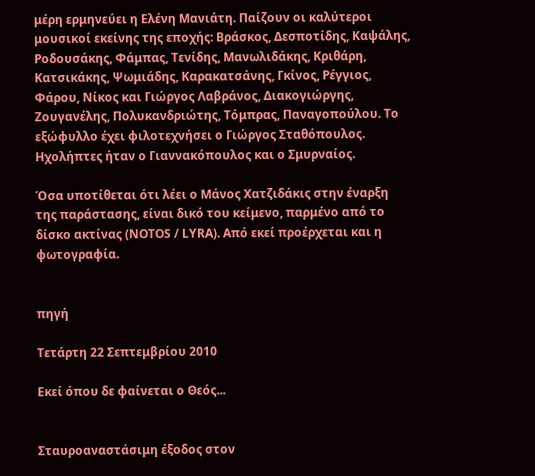μέρη ερμηνεύει η Ελένη Μανιάτη. Παίζουν οι καλύτεροι μουσικοί εκείνης της εποχής: Βράσκος, Δεσποτίδης, Καψάλης, Ροδουσάκης, Φάμπας, Τενίδης, Μανωλιδάκης, Κριθάρη, Κατσικάκης, Ψωμιάδης, Καρακατσάνης, Γκίνος, Ρέγγιος, Φάρου, Νίκος και Γιώργος Λαβράνος, Διακογιώργης, Ζουγανέλης, Πολυκανδριώτης, Τόμπρας, Παναγοπούλου. Το εξώφυλλο έχει φιλοτεχνήσει ο Γιώργος Σταθόπουλος. Ηχολήπτες ήταν ο Γιαννακόπουλος και ο Σμυρναίος.

Όσα υποτίθεται ότι λέει ο Μάνος Χατζιδάκις στην έναρξη της παράστασης, είναι δικό του κείμενο, παρμένο από το δίσκο ακτίνας (ΝΟΤΟS / LYRA). Από εκεί προέρχεται και η φωτογραφία.


πηγή

Τετάρτη 22 Σεπτεμβρίου 2010

Εκεί όπου δε φαίνεται ο Θεός...


Σταυροαναστάσιμη έξοδος στον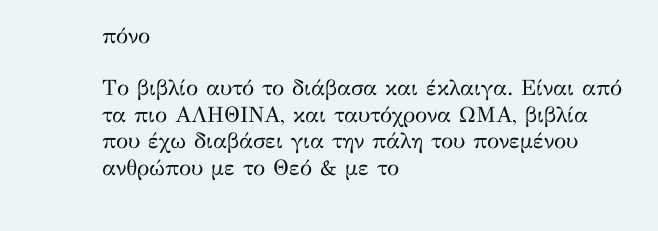πόνο

Το βιβλίο αυτό το διάβασα και έκλαιγα. Είναι από τα πιο ΑΛΗΘΙΝΑ, και ταυτόχρονα ΩΜΑ, βιβλία που έχω διαβάσει για την πάλη του πονεμένου ανθρώπου με το Θεό & με το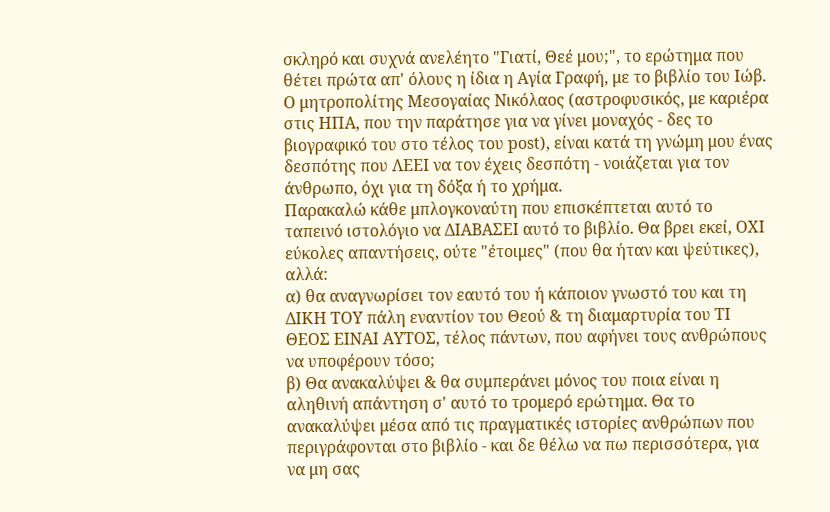σκληρό και συχνά ανελέητο "Γιατί, Θεέ μου;", το ερώτημα που θέτει πρώτα απ' όλους η ίδια η Αγία Γραφή, με το βιβλίο του Ιώβ.
Ο μητροπολίτης Μεσογαίας Νικόλαος (αστροφυσικός, με καριέρα στις ΗΠΑ, που την παράτησε για να γίνει μοναχός - δες το βιογραφικό του στο τέλος του post), είναι κατά τη γνώμη μου ένας δεσπότης που ΛΕΕΙ να τον έχεις δεσπότη - νοιάζεται για τον άνθρωπο, όχι για τη δόξα ή το χρήμα.
Παρακαλώ κάθε μπλογκοναύτη που επισκέπτεται αυτό το ταπεινό ιστολόγιο να ΔΙΑΒΑΣΕΙ αυτό το βιβλίο. Θα βρει εκεί, ΟΧΙ εύκολες απαντήσεις, ούτε "έτοιμες" (που θα ήταν και ψεύτικες), αλλά:
α) θα αναγνωρίσει τον εαυτό του ή κάποιον γνωστό του και τη ΔΙΚΗ ΤΟΥ πάλη εναντίον του Θεού & τη διαμαρτυρία του ΤΙ ΘΕΟΣ ΕΙΝΑΙ ΑΥΤΟΣ, τέλος πάντων, που αφήνει τους ανθρώπους να υποφέρουν τόσο;
β) Θα ανακαλύψει & θα συμπεράνει μόνος του ποια είναι η αληθινή απάντηση σ' αυτό το τρομερό ερώτημα. Θα το ανακαλύψει μέσα από τις πραγματικές ιστορίες ανθρώπων που περιγράφονται στο βιβλίο - και δε θέλω να πω περισσότερα, για να μη σας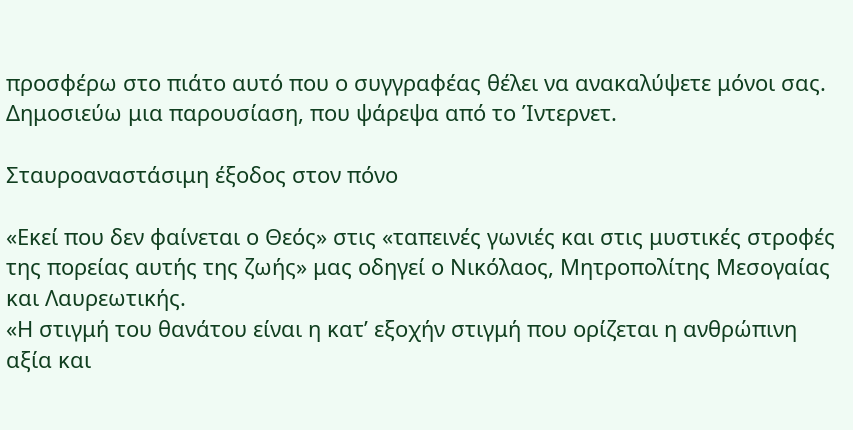προσφέρω στο πιάτο αυτό που ο συγγραφέας θέλει να ανακαλύψετε μόνοι σας.
Δημοσιεύω μια παρουσίαση, που ψάρεψα από το Ίντερνετ.

Σταυροαναστάσιμη έξοδος στον πόνο

«Εκεί που δεν φαίνεται ο Θεός» στις «ταπεινές γωνιές και στις μυστικές στροφές της πορείας αυτής της ζωής» μας οδηγεί ο Νικόλαος, Μητροπολίτης Μεσογαίας και Λαυρεωτικής.
«Η στιγμή του θανάτου είναι η κατ’ εξοχήν στιγμή που ορίζεται η ανθρώπινη αξία και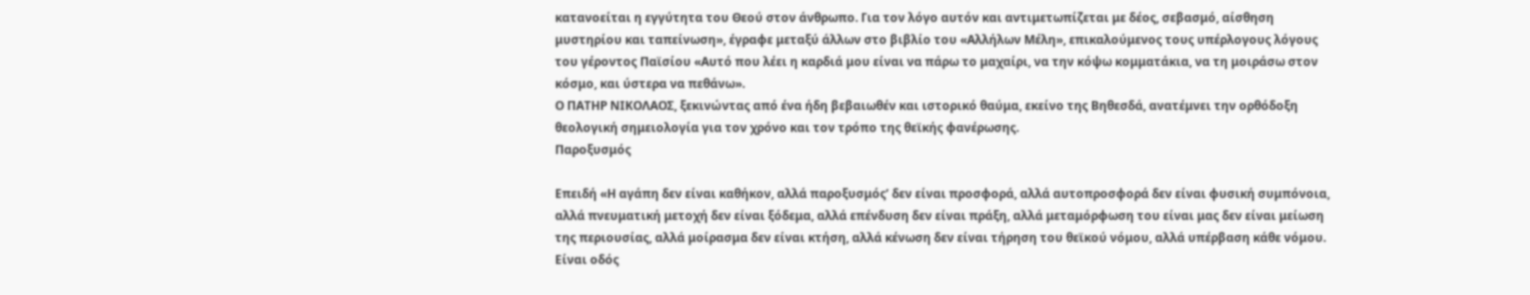κατανοείται η εγγύτητα του Θεού στον άνθρωπο. Για τον λόγο αυτόν και αντιμετωπίζεται με δέος, σεβασμό, αίσθηση μυστηρίου και ταπείνωση», έγραφε μεταξύ άλλων στο βιβλίο του «Αλλήλων Μέλη», επικαλούμενος τους υπέρλογους λόγους του γέροντος Παϊσίου «Αυτό που λέει η καρδιά μου είναι να πάρω το μαχαίρι, να την κόψω κομματάκια, να τη μοιράσω στον κόσμο, και ύστερα να πεθάνω».
Ο ΠΑΤΗΡ ΝΙΚΟΛΑΟΣ, ξεκινώντας από ένα ήδη βεβαιωθέν και ιστορικό θαύμα, εκείνο της Βηθεσδά, ανατέμνει την ορθόδοξη θεολογική σημειολογία για τον χρόνο και τον τρόπο της θεϊκής φανέρωσης.
Παροξυσμός

Επειδή «Η αγάπη δεν είναι καθήκον, αλλά παροξυσμός’ δεν είναι προσφορά, αλλά αυτοπροσφορά δεν είναι φυσική συμπόνοια, αλλά πνευματική μετοχή δεν είναι ξόδεμα, αλλά επένδυση δεν είναι πράξη, αλλά μεταμόρφωση του είναι μας δεν είναι μείωση της περιουσίας, αλλά μοίρασμα δεν είναι κτήση, αλλά κένωση δεν είναι τήρηση του θεϊκού νόμου, αλλά υπέρβαση κάθε νόμου. Είναι οδός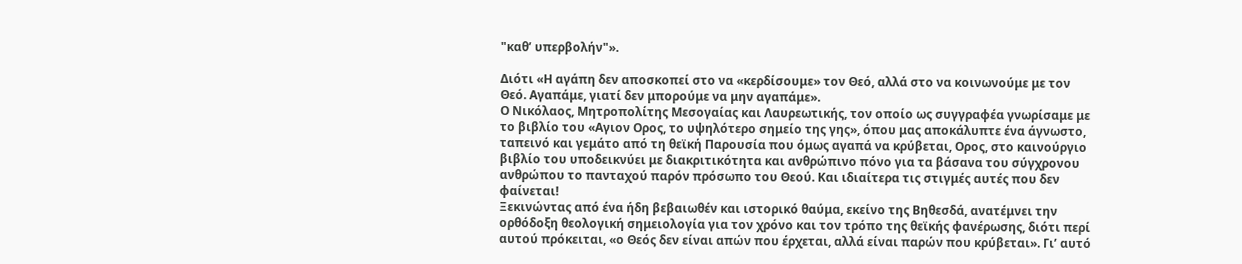"καθ’ υπερβολήν"».

Διότι «Η αγάπη δεν αποσκοπεί στο να «κερδίσουμε» τον Θεό, αλλά στο να κοινωνούμε με τον Θεό. Αγαπάμε, γιατί δεν μπορούμε να μην αγαπάμε».
Ο Νικόλαος, Μητροπολίτης Μεσογαίας και Λαυρεωτικής, τον οποίο ως συγγραφέα γνωρίσαμε με το βιβλίο του «Αγιον Ορος, το υψηλότερο σημείο της γης», όπου μας αποκάλυπτε ένα άγνωστο, ταπεινό και γεμάτο από τη θεϊκή Παρουσία που όμως αγαπά να κρύβεται, Ορος, στο καινούργιο βιβλίο του υποδεικνύει με διακριτικότητα και ανθρώπινο πόνο για τα βάσανα του σύγχρονου ανθρώπου το πανταχού παρόν πρόσωπο του Θεού. Και ιδιαίτερα τις στιγμές αυτές που δεν φαίνεται!
Ξεκινώντας από ένα ήδη βεβαιωθέν και ιστορικό θαύμα, εκείνο της Βηθεσδά, ανατέμνει την ορθόδοξη θεολογική σημειολογία για τον χρόνο και τον τρόπο της θεϊκής φανέρωσης, διότι περί αυτού πρόκειται, «ο Θεός δεν είναι απών που έρχεται, αλλά είναι παρών που κρύβεται». Γι’ αυτό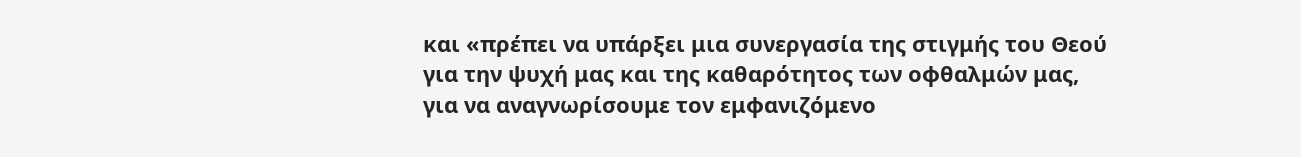και «πρέπει να υπάρξει μια συνεργασία της στιγμής του Θεού για την ψυχή μας και της καθαρότητος των οφθαλμών μας, για να αναγνωρίσουμε τον εμφανιζόμενο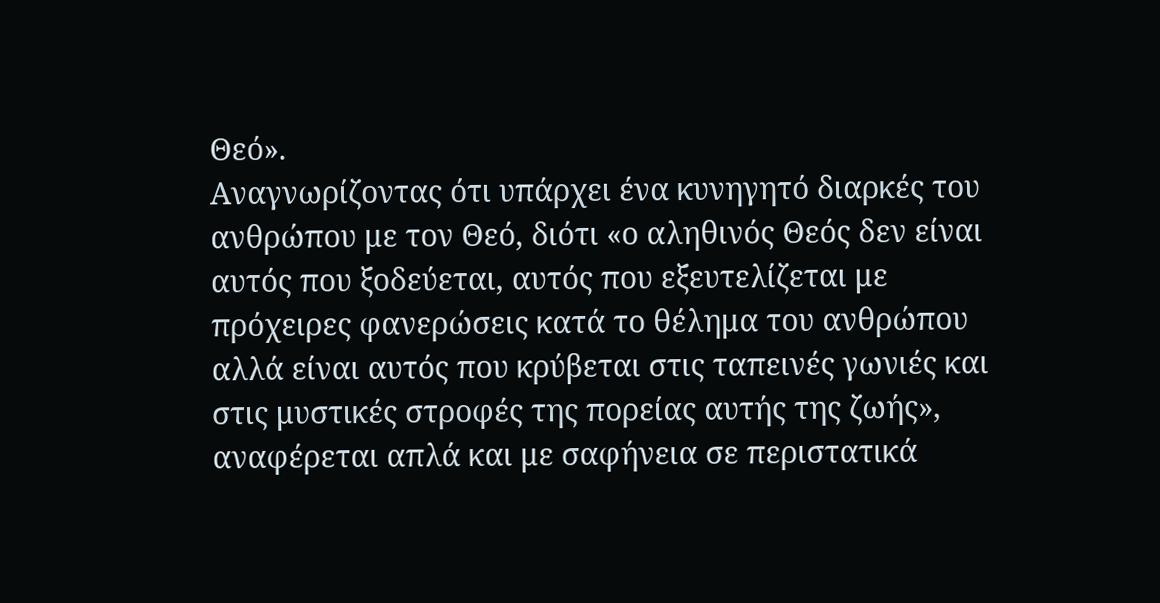Θεό».
Αναγνωρίζοντας ότι υπάρχει ένα κυνηγητό διαρκές του ανθρώπου με τον Θεό, διότι «ο αληθινός Θεός δεν είναι αυτός που ξοδεύεται, αυτός που εξευτελίζεται με πρόχειρες φανερώσεις κατά το θέλημα του ανθρώπου αλλά είναι αυτός που κρύβεται στις ταπεινές γωνιές και στις μυστικές στροφές της πορείας αυτής της ζωής», αναφέρεται απλά και με σαφήνεια σε περιστατικά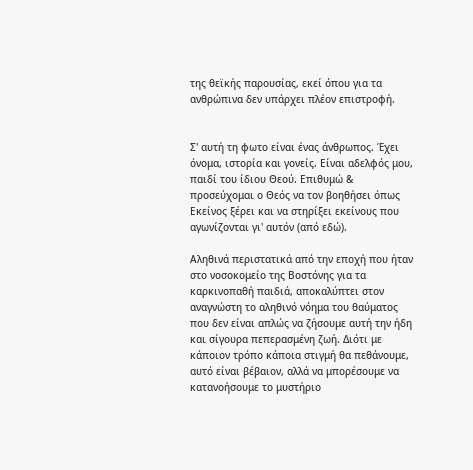της θεϊκής παρουσίας, εκεί όπου για τα ανθρώπινα δεν υπάρχει πλέον επιστροφή.


Σ' αυτή τη φωτο είναι ένας άνθρωπος. Έχει όνομα, ιστορία και γονείς. Είναι αδελφός μου, παιδί του ίδιου Θεού. Επιθυμώ & προσεύχομαι ο Θεός να τον βοηθήσει όπως Εκείνος ξέρει και να στηρίξει εκείνους που αγωνίζονται γι' αυτόν (από εδώ).

Αληθινά περιστατικά από την εποχή που ήταν στο νοσοκομείο της Βοστόνης για τα καρκινοπαθή παιδιά, αποκαλύπτει στον αναγνώστη το αληθινό νόημα του θαύματος που δεν είναι απλώς να ζήσουμε αυτή την ήδη και σίγουρα πεπερασμένη ζωή. Διότι με κάποιον τρόπο κάποια στιγμή θα πεθάνουμε, αυτό είναι βέβαιον, αλλά να μπορέσουμε να κατανοήσουμε το μυστήριο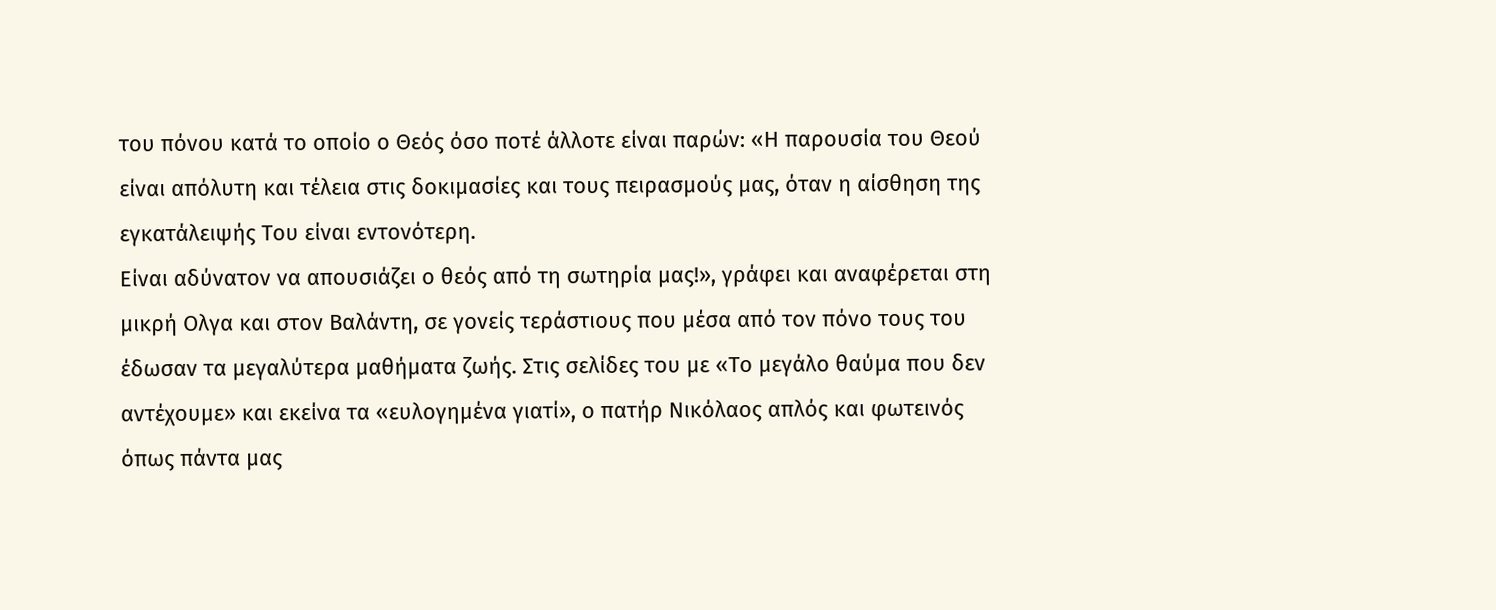του πόνου κατά το οποίο ο Θεός όσο ποτέ άλλοτε είναι παρών: «Η παρουσία του Θεού είναι απόλυτη και τέλεια στις δοκιμασίες και τους πειρασμούς μας, όταν η αίσθηση της εγκατάλειψής Του είναι εντονότερη.
Είναι αδύνατον να απουσιάζει ο θεός από τη σωτηρία μας!», γράφει και αναφέρεται στη μικρή Ολγα και στον Βαλάντη, σε γονείς τεράστιους που μέσα από τον πόνο τους του έδωσαν τα μεγαλύτερα μαθήματα ζωής. Στις σελίδες του με «Το μεγάλο θαύμα που δεν αντέχουμε» και εκείνα τα «ευλογημένα γιατί», ο πατήρ Νικόλαος απλός και φωτεινός όπως πάντα μας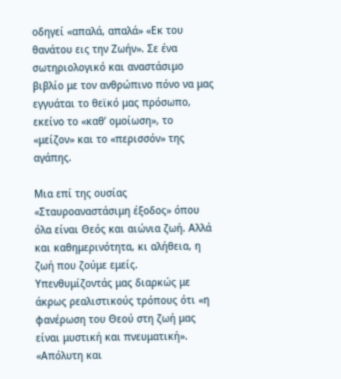οδηγεί «απαλά, απαλά» «Εκ του θανάτου εις την Ζωήν». Σε ένα σωτηριολογικό και αναστάσιμο βιβλίο με τον ανθρώπινο πόνο να μας εγγυάται το θεϊκό μας πρόσωπο, εκείνο το «καθ’ ομοίωση», το «μείζον» και το «περισσόν» της αγάπης.

Μια επί της ουσίας «Σταυροαναστάσιμη έξοδος» όπου όλα είναι Θεός και αιώνια ζωή. Αλλά και καθημερινότητα, κι αλήθεια, η ζωή που ζούμε εμείς.
Υπενθυμίζοντάς μας διαρκώς με άκρως ρεαλιστικούς τρόπους ότι «η φανέρωση του Θεού στη ζωή μας είναι μυστική και πνευματική». «Απόλυτη και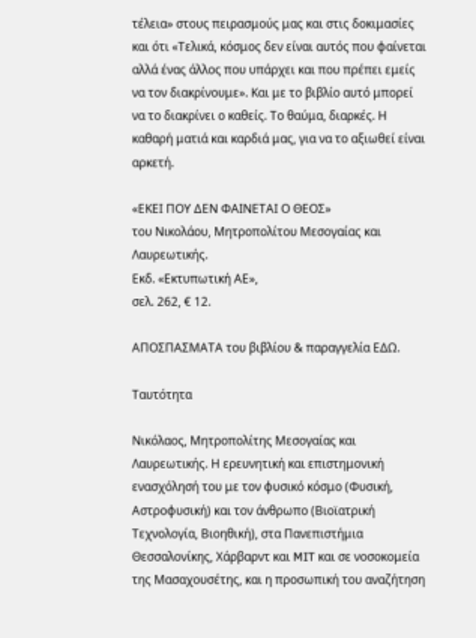τέλεια» στους πειρασμούς μας και στις δοκιμασίες και ότι «Τελικά, κόσμος δεν είναι αυτός που φαίνεται αλλά ένας άλλος που υπάρχει και που πρέπει εμείς να τον διακρίνουμε». Και με το βιβλίο αυτό μπορεί να το διακρίνει ο καθείς. Το θαύμα, διαρκές. Η καθαρή ματιά και καρδιά μας, για να το αξιωθεί είναι αρκετή.

«ΕΚΕΙ ΠΟΥ ΔΕΝ ΦΑΙΝΕΤΑΙ Ο ΘΕΟΣ»
του Νικολάου, Μητροπολίτου Μεσογαίας και Λαυρεωτικής.
Εκδ. «Εκτυπωτική ΑΕ»,
σελ. 262, € 12.

ΑΠΟΣΠΑΣΜΑΤΑ του βιβλίου & παραγγελία ΕΔΩ.

Tαυτότητα

Νικόλαος, Μητροπολίτης Μεσογαίας και Λαυρεωτικής. Η ερευνητική και επιστημονική ενασχόλησή του με τον φυσικό κόσμο (Φυσική, Αστροφυσική) και τον άνθρωπο (Βιοϊατρική Τεχνολογία, Βιοηθική), στα Πανεπιστήμια Θεσσαλονίκης, Χάρβαρντ και MIT και σε νοσοκομεία της Μασαχουσέτης, και η προσωπική του αναζήτηση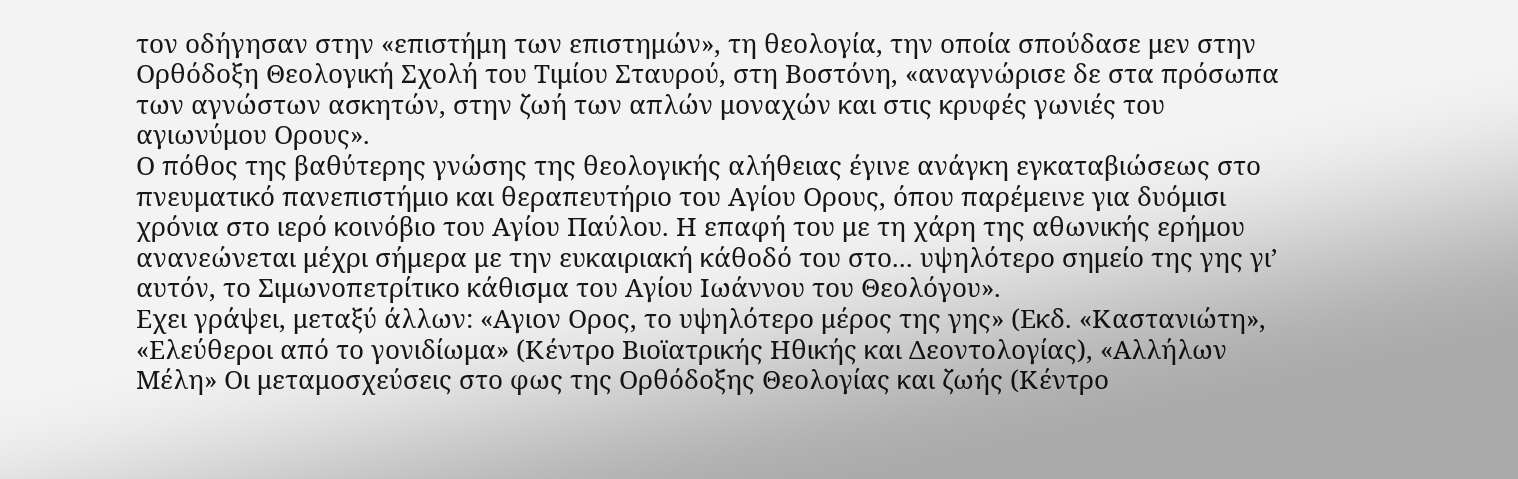τον οδήγησαν στην «επιστήμη των επιστημών», τη θεολογία, την οποία σπούδασε μεν στην Ορθόδοξη Θεολογική Σχολή του Τιμίου Σταυρού, στη Βοστόνη, «αναγνώρισε δε στα πρόσωπα των αγνώστων ασκητών, στην ζωή των απλών μοναχών και στις κρυφές γωνιές του αγιωνύμου Ορους».
Ο πόθος της βαθύτερης γνώσης της θεολογικής αλήθειας έγινε ανάγκη εγκαταβιώσεως στο πνευματικό πανεπιστήμιο και θεραπευτήριο του Αγίου Ορους, όπου παρέμεινε για δυόμισι χρόνια στο ιερό κοινόβιο του Αγίου Παύλου. Η επαφή του με τη χάρη της αθωνικής ερήμου ανανεώνεται μέχρι σήμερα με την ευκαιριακή κάθοδό του στο... υψηλότερο σημείο της γης γι’ αυτόν, το Σιμωνοπετρίτικο κάθισμα του Αγίου Ιωάννου του Θεολόγου».
Εχει γράψει, μεταξύ άλλων: «Αγιον Ορος, το υψηλότερο μέρος της γης» (Εκδ. «Καστανιώτη», «Ελεύθεροι από το γονιδίωμα» (Κέντρο Βιοϊατρικής Ηθικής και Δεοντολογίας), «Αλλήλων Μέλη» Οι μεταμοσχεύσεις στο φως της Ορθόδοξης Θεολογίας και ζωής (Κέντρο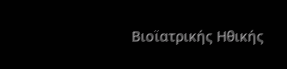Βιοϊατρικής Ηθικής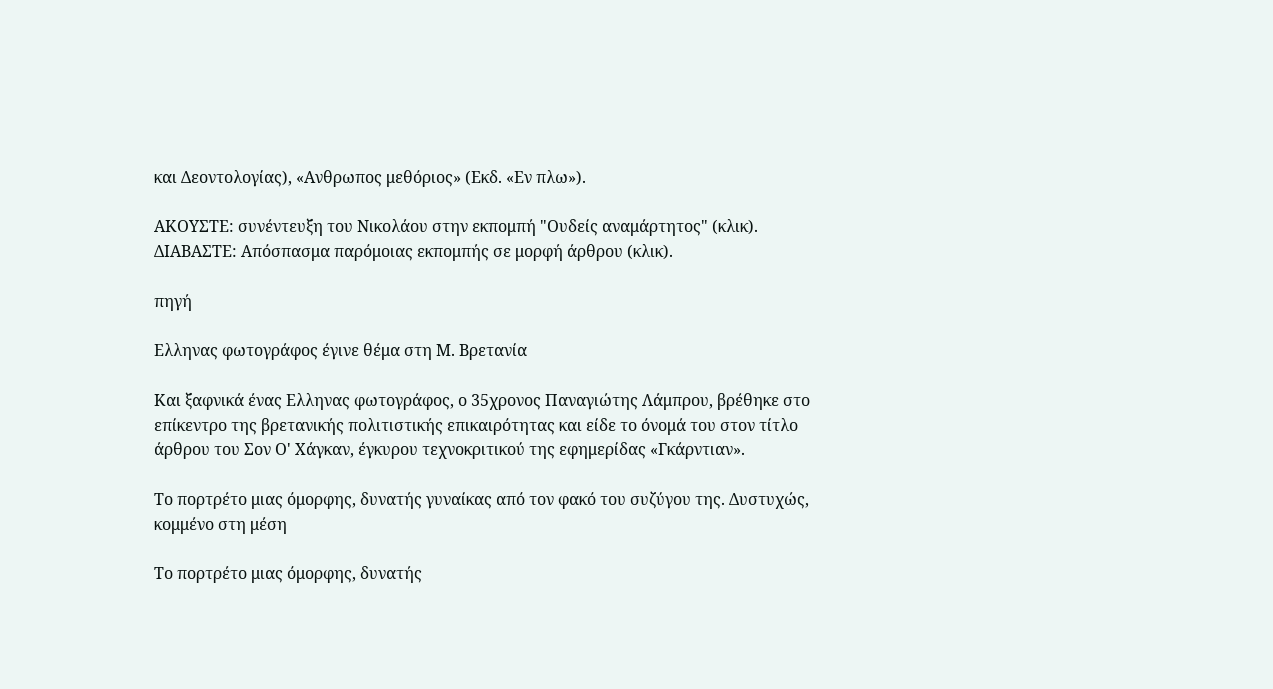και Δεοντολογίας), «Ανθρωπος μεθόριος» (Εκδ. «Εν πλω»).

ΑΚΟΥΣΤΕ: συνέντευξη του Νικολάου στην εκπομπή "Ουδείς αναμάρτητος" (κλικ).
ΔΙΑΒΑΣΤΕ: Απόσπασμα παρόμοιας εκπομπής σε μορφή άρθρου (κλικ).

πηγή

Ελληνας φωτογράφος έγινε θέμα στη Μ. Βρετανία

Και ξαφνικά ένας Ελληνας φωτογράφος, ο 35χρονος Παναγιώτης Λάμπρου, βρέθηκε στο επίκεντρο της βρετανικής πολιτιστικής επικαιρότητας και είδε το όνομά του στον τίτλο άρθρου του Σον Ο' Χάγκαν, έγκυρου τεχνοκριτικού της εφημερίδας «Γκάρντιαν».

Το πορτρέτο μιας όμορφης, δυνατής γυναίκας από τον φακό του συζύγου της. Δυστυχώς, κομμένο στη μέση

Το πορτρέτο μιας όμορφης, δυνατής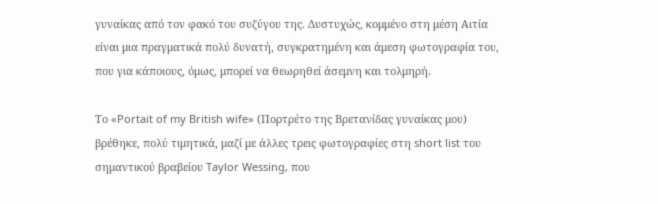γυναίκας από τον φακό του συζύγου της. Δυστυχώς, κομμένο στη μέση Αιτία είναι μια πραγματικά πολύ δυνατή, συγκρατημένη και άμεση φωτογραφία του, που για κάποιους, όμως, μπορεί να θεωρηθεί άσεμνη και τολμηρή.

Το «Portait of my British wife» (Πορτρέτο της Βρετανίδας γυναίκας μου) βρέθηκε, πολύ τιμητικά, μαζί με άλλες τρεις φωτογραφίες στη short list του σημαντικού βραβείου Taylor Wessing, που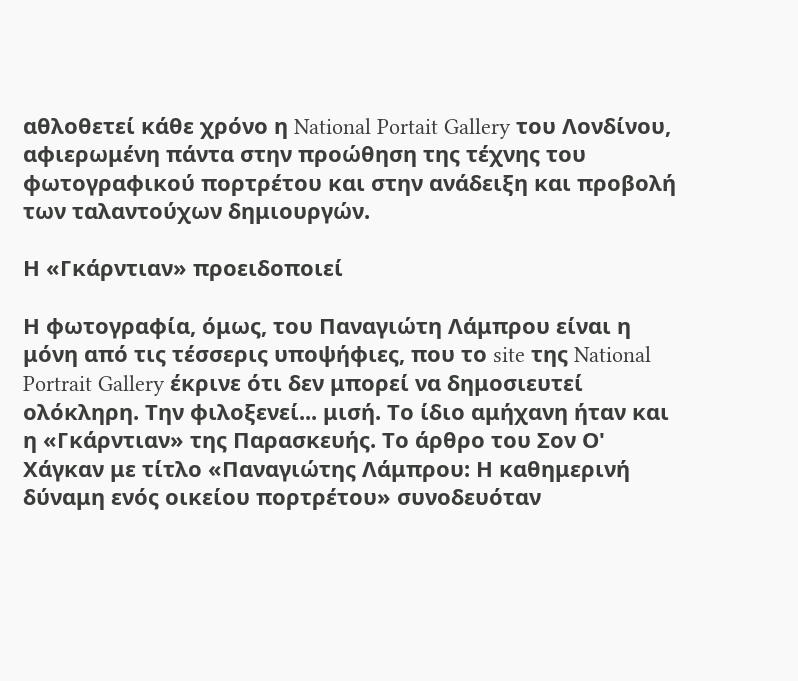αθλοθετεί κάθε χρόνο η National Portait Gallery του Λονδίνου, αφιερωμένη πάντα στην προώθηση της τέχνης του φωτογραφικού πορτρέτου και στην ανάδειξη και προβολή των ταλαντούχων δημιουργών.

Η «Γκάρντιαν» προειδοποιεί

Η φωτογραφία, όμως, του Παναγιώτη Λάμπρου είναι η μόνη από τις τέσσερις υποψήφιες, που το site της National Portrait Gallery έκρινε ότι δεν μπορεί να δημοσιευτεί ολόκληρη. Την φιλοξενεί... μισή. Το ίδιο αμήχανη ήταν και η «Γκάρντιαν» της Παρασκευής. Το άρθρο του Σον Ο' Χάγκαν με τίτλο «Παναγιώτης Λάμπρου: Η καθημερινή δύναμη ενός οικείου πορτρέτου» συνοδευόταν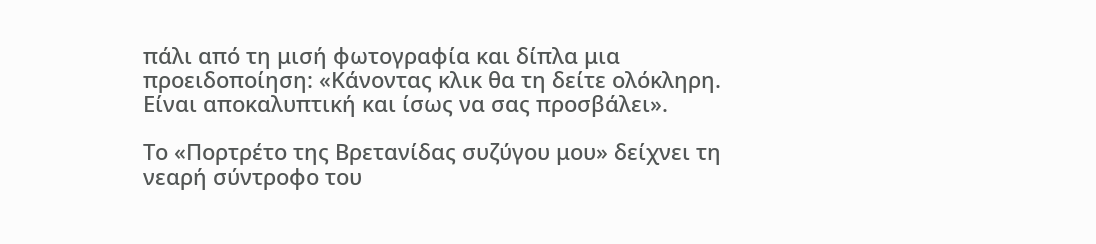πάλι από τη μισή φωτογραφία και δίπλα μια προειδοποίηση: «Κάνοντας κλικ θα τη δείτε ολόκληρη. Είναι αποκαλυπτική και ίσως να σας προσβάλει».

Το «Πορτρέτο της Βρετανίδας συζύγου μου» δείχνει τη νεαρή σύντροφο του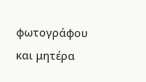φωτογράφου και μητέρα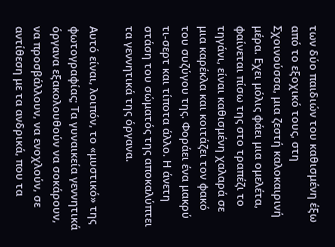των δύο παιδιών του καθισμένη έξω από το εξοχικό τους, στη Σχοινούσσα, μια ζεστή καλοκαιρινή μέρα. Εχει μόλις φάει μια ομελέτα, φαίνεται πίσω της στο τραπέζι το τηγάνι, είναι καθισμένη χαλαρά σε μια καρέκλα και κοιτάζει τον φακό του συζύγου της. Φοράει ένα μακρύ τι-σερτ και τίποτα άλλο. Η άνετη στάση του σώματός της αποκαλύπτει τα γεννητικά της όργανα.

Αυτό είναι, λοιπόν, το «μυστικό» της φωτογραφίας; Τα γυναικεία γεννητικά όργανα εξακολουθούν να σοκάρουν, να προσβάλλουν, να ενοχλούν, σε αντίθεση με τα ανδρικά, που τα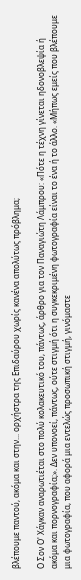βλέπουμε παντού, ακόμα και στην... ορχήστρα της Επιδαύρου χωρίς κανένα απολύτως πρόβλημα;

Ο Σον Ο' Χάγκαν αναρωτιέται στο πολύ κολακευτικό του, πάντως, άρθρο για τον Παναγιώτη Λάμπρου: «Πότε η τέχνη γίνεται ηδονοβλεψία ή ακόμα και πορνογραφία;». Δεν υπονοεί, πάντως, ούτε στιγμή ότι η συγκεκριμένη φωτογραφία είναι το ένα ή το άλλο. «Μήπως εμείς που βλέπουμε μια φωτογραφία, που αφορά μια εντελώς προσωπική στιγμή, γινόμαστε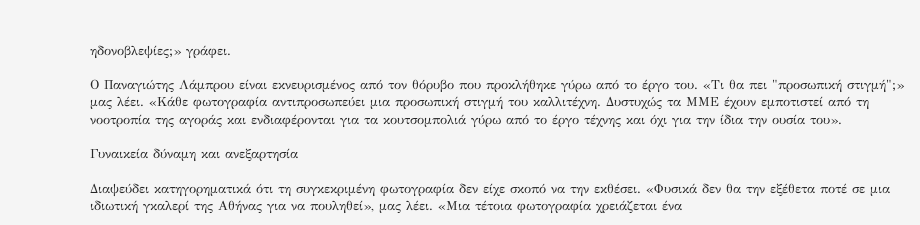ηδονοβλεψίες;» γράφει.

Ο Παναγιώτης Λάμπρου είναι εκνευρισμένος από τον θόρυβο που προκλήθηκε γύρω από το έργο του. «Τι θα πει "προσωπική στιγμή";» μας λέει. «Κάθε φωτογραφία αντιπροσωπεύει μια προσωπική στιγμή του καλλιτέχνη. Δυστυχώς τα ΜΜΕ έχουν εμποτιστεί από τη νοοτροπία της αγοράς και ενδιαφέρονται για τα κουτσομπολιά γύρω από το έργο τέχνης και όχι για την ίδια την ουσία του».

Γυναικεία δύναμη και ανεξαρτησία

Διαψεύδει κατηγορηματικά ότι τη συγκεκριμένη φωτογραφία δεν είχε σκοπό να την εκθέσει. «Φυσικά δεν θα την εξέθετα ποτέ σε μια ιδιωτική γκαλερί της Αθήνας για να πουληθεί», μας λέει. «Μια τέτοια φωτογραφία χρειάζεται ένα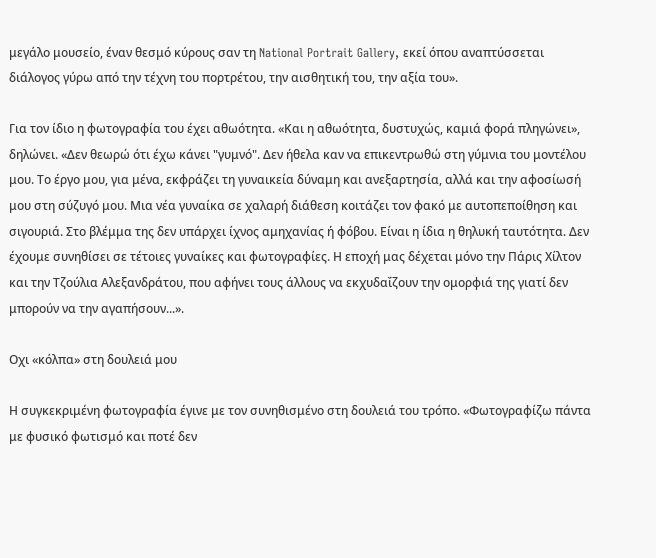μεγάλο μουσείο, έναν θεσμό κύρους σαν τη National Portrait Gallery, εκεί όπου αναπτύσσεται διάλογος γύρω από την τέχνη του πορτρέτου, την αισθητική του, την αξία του».

Για τον ίδιο η φωτογραφία του έχει αθωότητα. «Και η αθωότητα, δυστυχώς, καμιά φορά πληγώνει», δηλώνει. «Δεν θεωρώ ότι έχω κάνει "γυμνό". Δεν ήθελα καν να επικεντρωθώ στη γύμνια του μοντέλου μου. Το έργο μου, για μένα, εκφράζει τη γυναικεία δύναμη και ανεξαρτησία, αλλά και την αφοσίωσή μου στη σύζυγό μου. Μια νέα γυναίκα σε χαλαρή διάθεση κοιτάζει τον φακό με αυτοπεποίθηση και σιγουριά. Στο βλέμμα της δεν υπάρχει ίχνος αμηχανίας ή φόβου. Είναι η ίδια η θηλυκή ταυτότητα. Δεν έχουμε συνηθίσει σε τέτοιες γυναίκες και φωτογραφίες. Η εποχή μας δέχεται μόνο την Πάρις Χίλτον και την Τζούλια Αλεξανδράτου, που αφήνει τους άλλους να εκχυδαΐζουν την ομορφιά της γιατί δεν μπορούν να την αγαπήσουν...».

Οχι «κόλπα» στη δουλειά μου

Η συγκεκριμένη φωτογραφία έγινε με τον συνηθισμένο στη δουλειά του τρόπο. «Φωτογραφίζω πάντα με φυσικό φωτισμό και ποτέ δεν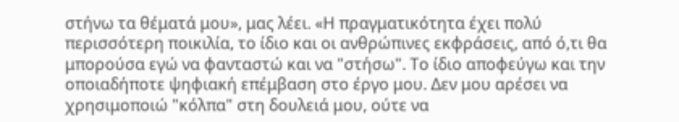στήνω τα θέματά μου», μας λέει. «Η πραγματικότητα έχει πολύ περισσότερη ποικιλία, το ίδιο και οι ανθρώπινες εκφράσεις, από ό,τι θα μπορούσα εγώ να φανταστώ και να "στήσω". Το ίδιο αποφεύγω και την οποιαδήποτε ψηφιακή επέμβαση στο έργο μου. Δεν μου αρέσει να χρησιμοποιώ "κόλπα" στη δουλειά μου, ούτε να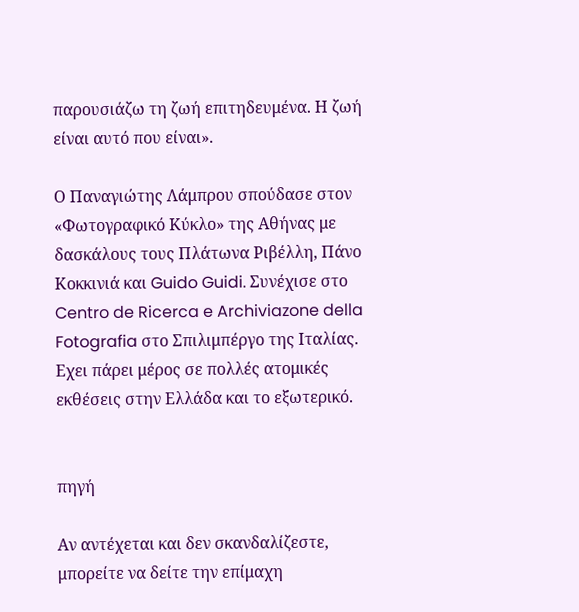παρουσιάζω τη ζωή επιτηδευμένα. Η ζωή είναι αυτό που είναι».

Ο Παναγιώτης Λάμπρου σπούδασε στον «Φωτογραφικό Κύκλο» της Αθήνας με δασκάλους τους Πλάτωνα Ριβέλλη, Πάνο Κοκκινιά και Guido Guidi. Συνέχισε στο Centro de Ricerca e Archiviazone della Fotografia στο Σπιλιμπέργο της Ιταλίας. Εχει πάρει μέρος σε πολλές ατομικές εκθέσεις στην Ελλάδα και το εξωτερικό.


πηγή

Αν αντέχεται και δεν σκανδαλίζεστε, μπορείτε να δείτε την επίμαχη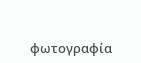φωτογραφία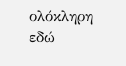ολόκληρη εδώ